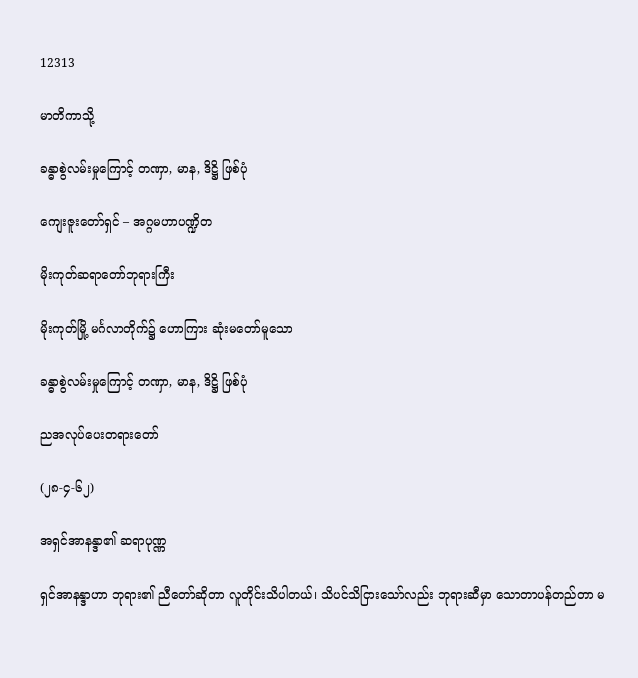12313

မာတိကာသို့

ခန္ဓာစွဲလမ်းမှုကြောင့် တဏှာ, မာန, ဒိဋ္ဌိ ဖြစ်ပုံ

ကျေးဇူးတော်ရှင် – အဂ္ဂမဟာပဏ္ဍိတ

မိုးကုတ်ဆရာတော်ဘုရားကြီး

မိုးကုတ်မြို့ မင်္ဂလာတိုက်၌ ဟောကြား ဆုံးမတော်မူသော

ခန္ဓာစွဲလမ်းမှုကြောင့် တဏှာ, မာန, ဒိဋ္ဌိ ဖြစ်ပုံ

ညအလုပ်ပေးတရားတော်

(၂၈-၄-၆၂)

အရှင်အာနန္ဒာ၏ ဆရာပုဏ္ဏ

ရှင်အာနန္ဒာဟာ ဘုရား၏ ညီတော်ဆိုတာ လူတိုင်းသိပါတယ်၊ သိပင်သိငြားသော်လည်း ဘုရားဆီမှာ သောတာပန်တည်တာ မ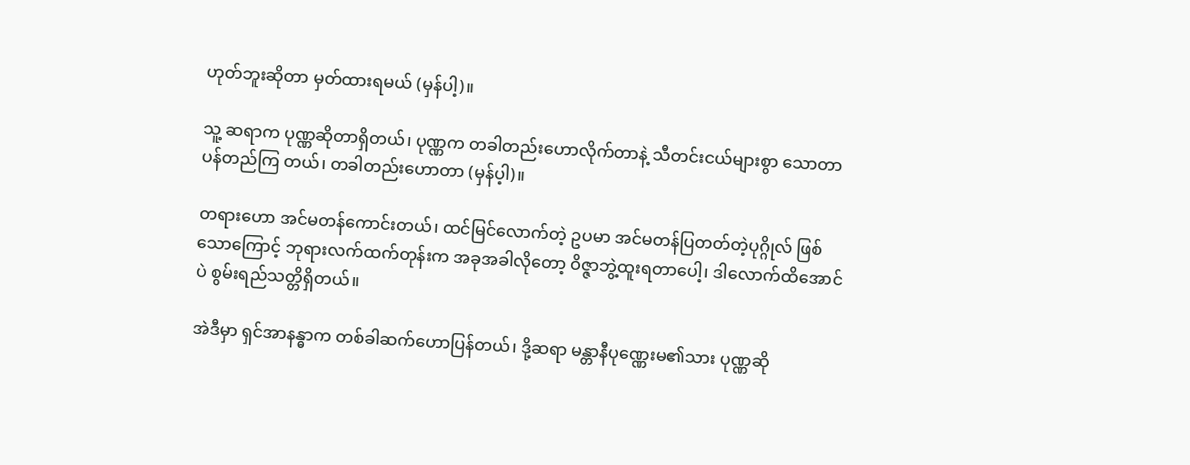ဟုတ်ဘူးဆိုတာ မှတ်ထားရမယ် (မှန်ပါ့)။

သူ့ ဆရာက ပုဏ္ဏဆိုတာရှိတယ်၊ ပုဏ္ဏက တခါတည်းဟောလိုက်တာနဲ့ သီတင်းငယ်များစွာ သောတာပန်တည်ကြ တယ်၊ တခါတည်းဟောတာ (မှန်ပ့ါ)။

တရားဟော အင်မတန်ကောင်းတယ်၊ ထင်မြင်လောက်တဲ့ ဥပမာ အင်မတန်ပြတတ်တဲ့ပုဂ္ဂိုလ် ဖြစ်သောကြောင့် ဘုရားလက်ထက်တုန်းက အခုအခါလိုတော့ ဝိဇ္ဇာဘွဲ့ထူးရတာပေါ့၊ ဒါလောက်ထိအောင်ပဲ စွမ်းရည်သတ္တိရှိတယ်။

အဲဒီမှာ ရှင်အာနန္ဓာက တစ်ခါဆက်ဟောပြန်တယ်၊ ဒို့ဆရာ မန္တာနီပုဏ္ဏေးမ၏သား ပုဏ္ဏဆို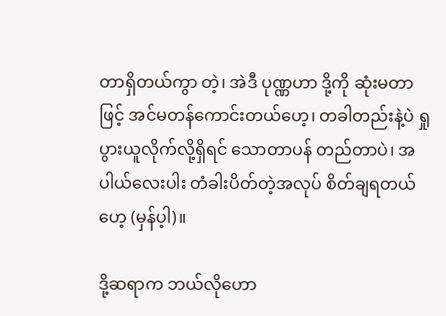တာရှိတယ်ကွာ တဲ့၊ အဲဒီ ပုဏ္ဏဟာ ဒို့ကို ဆုံးမတာဖြင့် အင်မတန်ကောင်းတယ်ဟေ့၊ တခါတည်းနဲ့ပဲ ရှုပွားယူလိုက်လို့ရှိရင် သောတာပန် တည်တာပဲ၊ အပါယ်လေးပါး တံခါးပိတ်တဲ့အလုပ် စိတ်ချရတယ်ဟေ့ (မှန်ပ့ါ)။

ဒို့ဆရာက ဘယ်လိုဟော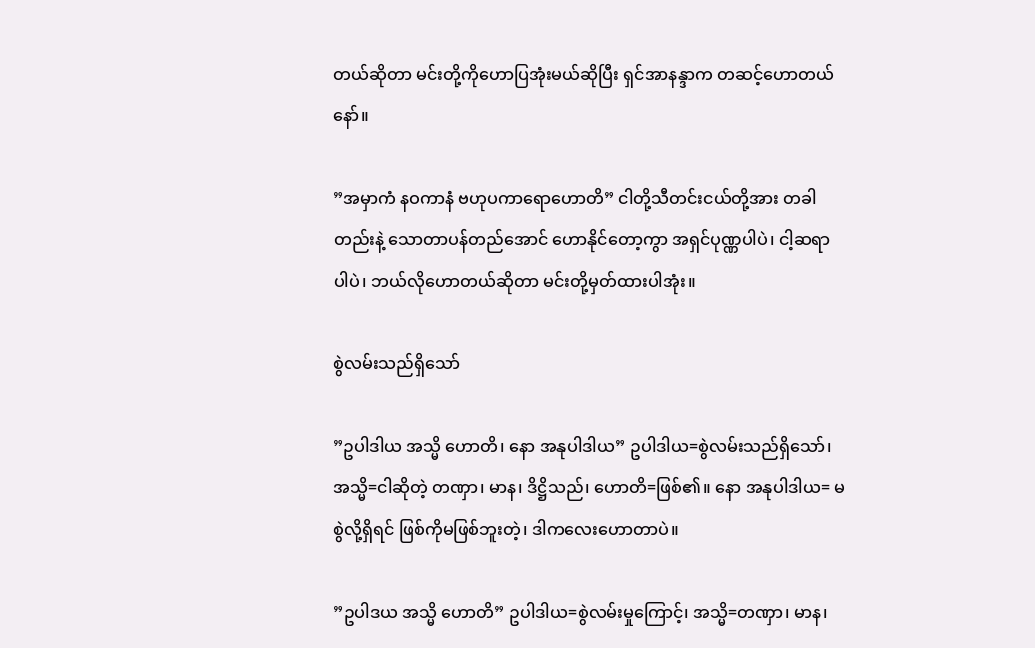တယ်ဆိုတာ မင်းတို့ကိုဟောပြအုံးမယ်ဆိုပြီး ရှင်အာနန္ဒာက တဆင့်ဟောတယ်နော်။

”အမှာကံ နဝကာနံ ဗဟုပကာရောဟောတိ” ငါတို့သီတင်းငယ်တို့အား တခါတည်းနဲ့ သောတာပန်တည်အောင် ဟောနိုင်တော့ကွာ အရှင်ပုဏ္ဏပါပဲ၊ ငါ့ဆရာပါပဲ၊ ဘယ်လိုဟောတယ်ဆိုတာ မင်းတို့မှတ်ထားပါအုံး။

စွဲလမ်းသည်ရှိသော်

”ဥပါဒါယ အသ္မိ ဟောတိ၊ နော အနုပါဒါယ” ဥပါဒါယ=စွဲလမ်းသည်ရှိသော်၊ အသ္မိ=ငါဆိုတဲ့ တဏှာ၊ မာန၊ ဒိဋ္ဌိသည်၊ ဟောတိ=ဖြစ်၏။ နော အနုပါဒါယ= မစွဲလို့ရှိရင် ဖြစ်ကိုမဖြစ်ဘူးတဲ့၊ ဒါကလေးဟောတာပဲ။

”ဥပါဒယ အသ္မိ ဟောတိ” ဥပါဒါယ=စွဲလမ်းမှုကြောင့်၊ အသ္မိ=တဏှာ၊ မာန၊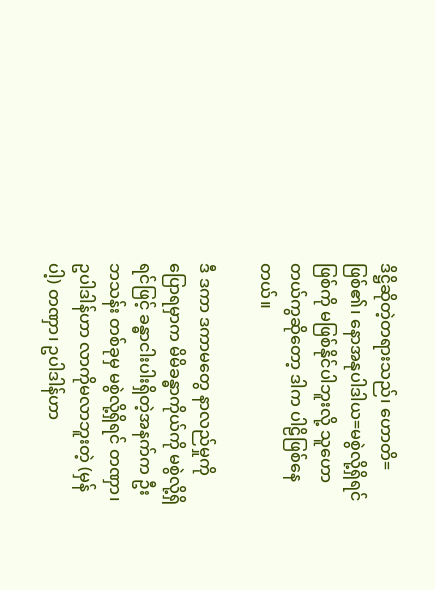ဒိဋ္ဌိဆိုတဲ့တရားသည်၊ ဟောတိ=ဖြစ်၏၊ နောအနုပါဒါယ=မစွဲလို့ရှိရင် ဖြစ်ကို မဖြစ်နိုင်ပါဘူးလို့ သူဟောတယ်ကွဆိုတော့ ဒါက ပါဠိဖြစ်နေတယ်။

ဒီ ဒကာ ဒကာမတွေ နာလည်မှုကို ပြောရမှာက မိမိခန္ဓာကိုယ်ကို မစွဲလို့ရှိရင်ဖြင့် ခန္ဓာငါးပါးရှိတဲ့အနက်က ဦးဘသန်း တစ်ခုမှ မစွဲလို့ရှိရင် တဏှာ၊ ဥပါဒါန်ဟာ လာကိုမလာဘူးတဲ့ (မှန်ပါ့) တဏှာ၊ ဥပါဒါန်ဟာ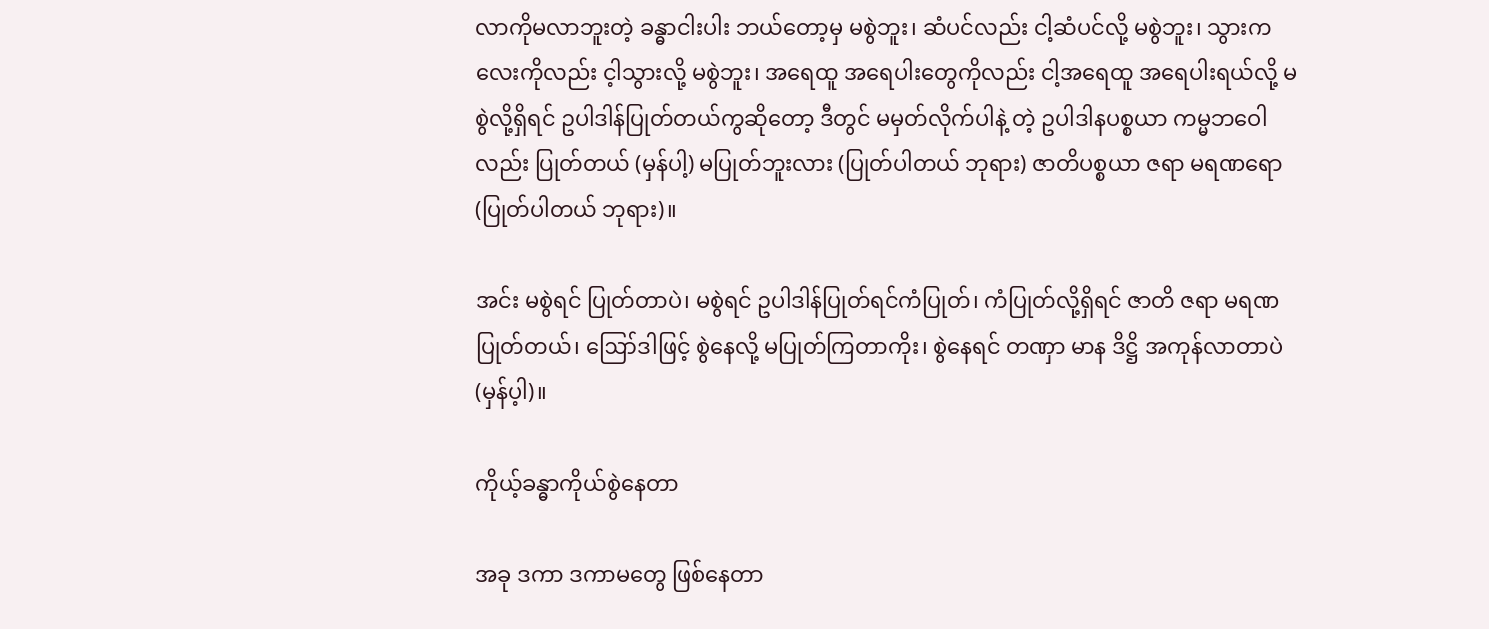လာကိုမလာဘူးတဲ့ ခန္ဓာငါးပါး ဘယ်တော့မှ မစွဲဘူး၊ ဆံပင်လည်း ငါ့ဆံပင်လို့ မစွဲဘူး၊ သွားကလေးကိုလည်း င့ါသွားလို့ မစွဲဘူး၊ အရေထူ အရေပါးတွေကိုလည်း ငါ့အရေထူ အရေပါးရယ်လို့ မစွဲလို့ရှိရင် ဥပါဒါန်ပြုတ်တယ်ကွဆိုတော့ ဒီတွင် မမှတ်လိုက်ပါနဲ့ တဲ့ ဥပါဒါနပစ္စယာ ကမ္မဘဝေါလည်း ပြုတ်တယ် (မှန်ပါ့) မပြုတ်ဘူးလား (ပြုတ်ပါတယ် ဘုရား) ဇာတိပစ္စယာ ဇရာ မရဏရော (ပြုတ်ပါတယ် ဘုရား)။

အင်း မစွဲရင် ပြုတ်တာပဲ၊ မစွဲရင် ဥပါဒါန်ပြုတ်ရင်ကံပြုတ်၊ ကံပြုတ်လို့ရှိရင် ဇာတိ ဇရာ မရဏ ပြုတ်တယ်၊ ဪဒါဖြင့် စွဲနေလို့ မပြုတ်ကြတာကိုး၊ စွဲနေရင် တဏှာ မာန ဒိဋ္ဌိ အကုန်လာတာပဲ (မှန်ပ့ါ)။

ကိုယ့်ခန္ဓာကိုယ်စွဲနေတာ

အခု ဒကာ ဒကာမတွေ ဖြစ်နေတာ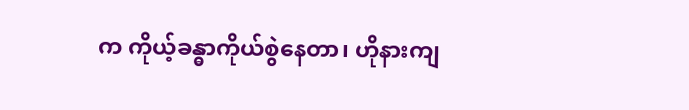က ကိုယ့်ခန္ဓာကိုယ်စွဲနေတာ၊ ဟိုနားကျ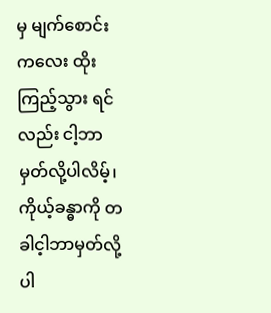မှ မျက်စောင်းကလေး ထိုးကြည့်သွား ရင်လည်း ငါ့ဘာမှတ်လို့ပါလိမ့်၊ ကိုယ့်ခန္ဓာကို တခါင့ါဘာမှတ်လို့ပါ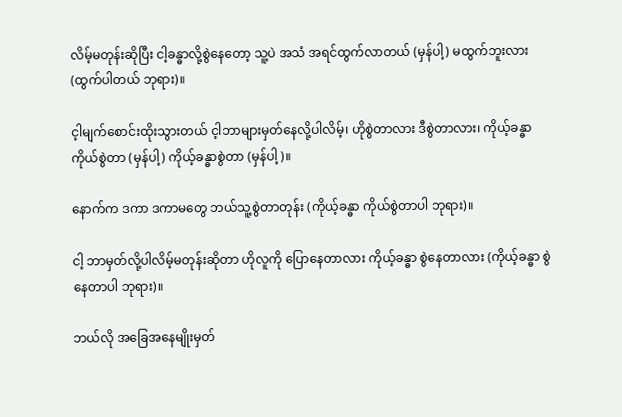လိမ့်မတုန်းဆိုပြီး ငါ့ခန္ဓာလို့စွဲနေတော့ သူ့ပဲ အသံ အရင်ထွက်လာတယ် (မှန်ပါ့) မထွက်ဘူးလား (ထွက်ပါတယ် ဘုရား)။

င့ါမျက်စောင်းထိုးသွားတယ် င့ါဘာများမှတ်နေလို့ပါလိမ့်၊ ဟိုစွဲတာလား ဒီစွဲတာလား၊ ကိုယ့်ခန္ဓာ ကိုယ်စွဲတာ (မှန်ပါ့) ကိုယ့်ခန္ဓာစွဲတာ (မှန်ပါ့)။

နောက်က ဒကာ ဒကာမတွေ ဘယ်သူ့စွဲတာတုန်း (ကိုယ့်ခန္ဓာ ကိုယ်စွဲတာပါ ဘုရား)။

ငါ့ ဘာမှတ်လို့ပါလိမ့်မတုန်းဆိုတာ ဟိုလူကို ပြောနေတာလား ကိုယ့်ခန္ဓာ စွဲနေတာလား (ကိုယ့်ခန္ဓာ စွဲနေတာပါ ဘုရား)။

ဘယ်လို အခြေအနေမျိုးမှတ်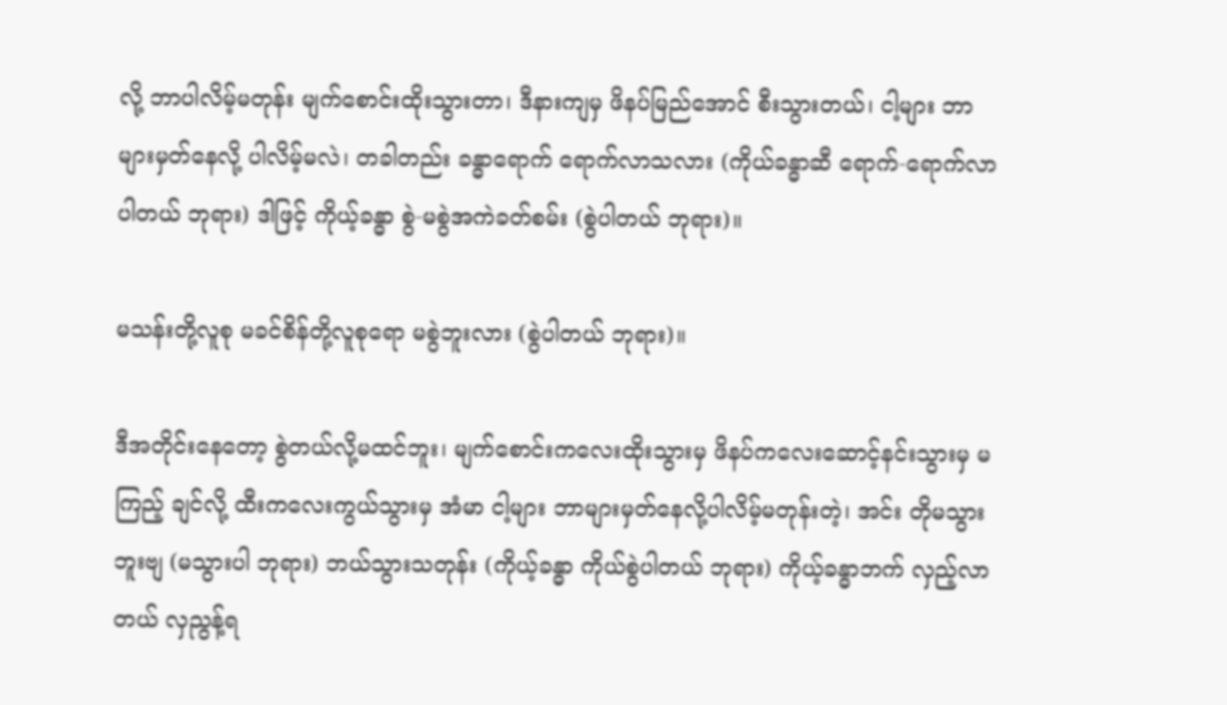လို့ ဘာပါလိမ့်မတုန်း မျက်စောင်းထိုးသွားတာ၊ ဒီနားကျမှ ဖိနပ်မြည်အောင် စီးသွားတယ်၊ ငါ့များ ဘာများမှတ်နေလို့ ပါလိမ့်မလဲ၊ တခါတည်း ခန္ဓာရောက် ရောက်လာသလား (ကိုယ်ခန္ဓာဆီ ရောက်-ရောက်လာပါတယ် ဘုရား) ဒါဖြင့် ကိုယ့်ခန္ဓာ စွဲ-မစွဲအကဲခတ်စမ်း (စွဲပါတယ် ဘုရား)။

မသန်းတို့လူစု မခင်စိန်တို့လူစုရော မစွဲဘူးလား (စွဲပါတယ် ဘုရား)။

ဒီအတိုင်းနေတော့ စွဲတယ်လို့မထင်ဘူး၊ မျက်စောင်းကလေးထိုးသွားမှ ဖိနပ်ကလေးဆောင့်နင်းသွားမှ မကြည့် ချင်လို့ ထီးကလေးကွယ်သွားမှ အံမာ ငါ့များ ဘာများမှတ်နေလို့ပါလိမ့်မတုန်းတဲ့၊ အင်း တိုမသွားဘူးဗျ (မသွားပါ ဘုရား) ဘယ်သွားသတုန်း (ကိုယ့်ခန္ဓာ ကိုယ်စွဲပါတယ် ဘုရား) ကိုယ့်ခန္ဓာဘက် လှည့်လာတယ် လှညွန့်ရ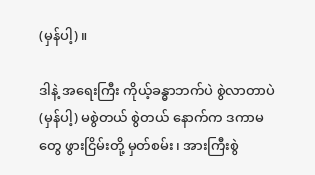(မှန်ပါ့)။

ဒါနဲ့ အရေးကြီး ကိုယ့်ခန္ဓာဘက်ပဲ စွဲလာတာပဲ (မှန်ပါ့) မစွဲတယ် စွဲတယ် နောက်က ဒကာမတွေ ဖွားငြိမ်းတို့ မှတ်စမ်း၊ အားကြီးစွဲ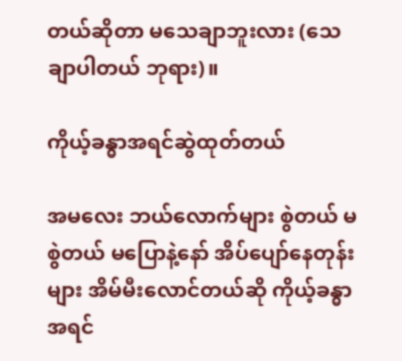တယ်ဆိုတာ မသေချာဘူးလား (သေချာပါတယ် ဘုရား)။

ကိုယ့်ခန္ဓာအရင်ဆွဲထုတ်တယ်

အမလေး ဘယ်လောက်များ စွဲတယ် မစွဲတယ် မပြောနဲ့နော် အိပ်ပျော်နေတုန်းများ အိမ်မီးလောင်တယ်ဆို ကိုယ့်ခန္ဓာအရင်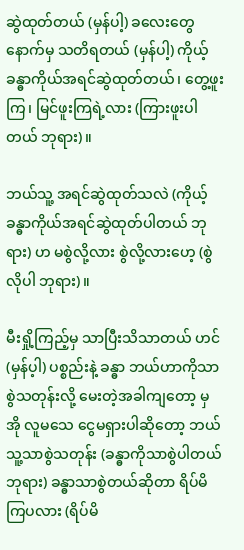ဆွဲထုတ်တယ် (မှန်ပါ့) ခလေးတွေ နောက်မှ သတိရတယ် (မှန်ပါ့) ကိုယ့်ခန္ဓာကိုယ်အရင်ဆွဲထုတ်တယ်၊ တွေ့ဖူးကြ၊ မြင်ဖူးကြရဲ့လား (ကြားဖူးပါတယ် ဘုရား)။

ဘယ်သူ့ အရင်ဆွဲထုတ်သလဲ (ကိုယ့်ခန္ဓာကိုယ်အရင်ဆွဲထုတ်ပါတယ် ဘုရား) ဟ မစွဲလို့လား စွဲလို့လားဟေ့ (စွဲလိုပါ ဘုရား)။

မီးရှို့ကြည့်မှ သာပြီးသိသာတယ် ဟင် (မှန်ပ့ါ) ပစ္စည်းနဲ့ ခန္ဓာ ဘယ်ဟာကိုသာစွဲသတုန်းလို့ မေးတဲ့အခါကျတော့ မှ အို လူမသေ ငွေမရှားပါဆိုတော့ ဘယ်သူ့သာစွဲသတုန်း (ခန္ဓာကိုသာစွဲပါတယ် ဘုရား) ခန္ဓာသာစွဲတယ်ဆိုတာ ရိပ်မိကြပလား (ရိပ်မိ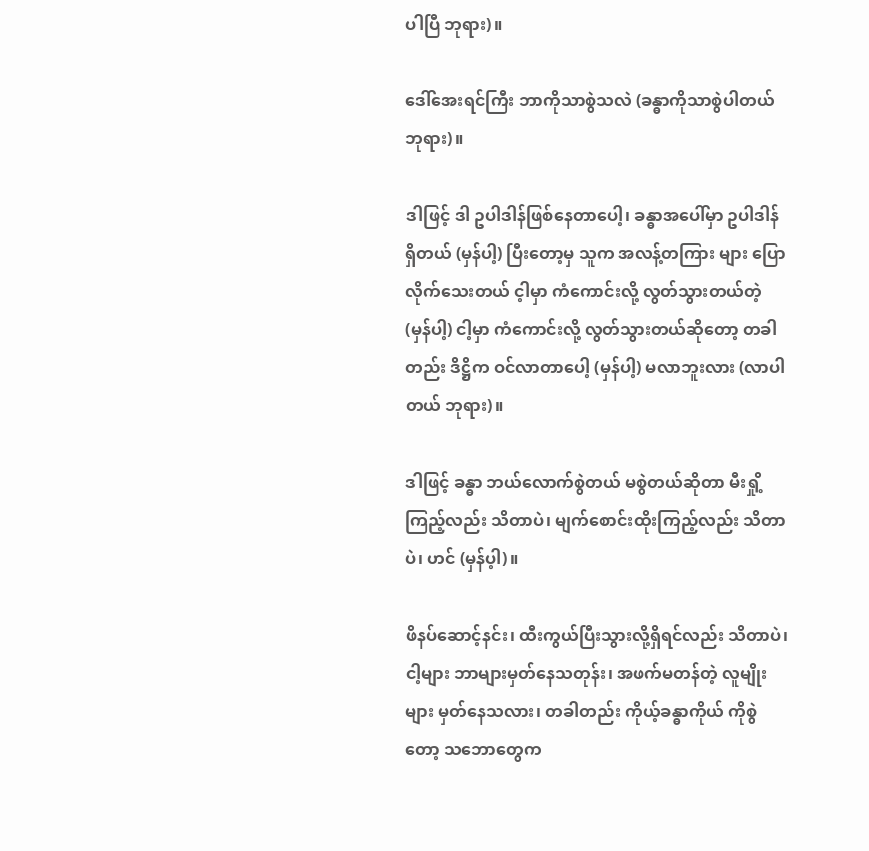ပါပြီ ဘုရား)။

ဒေါ်အေးရင်ကြီး ဘာကိုသာစွဲသလဲ (ခန္ဓာကိုသာစွဲပါတယ် ဘုရား)။

ဒါဖြင့် ဒါ ဥပါဒါန်ဖြစ်နေတာပေါ့၊ ခန္ဓာအပေါ်မှာ ဥပါဒါန်ရှိတယ် (မှန်ပါ့) ပြီးတော့မှ သူက အလန့်တကြား များ ပြောလိုက်သေးတယ် င့ါမှာ ကံကောင်းလို့ လွတ်သွားတယ်တဲ့ (မှန်ပါ့) ငါ့မှာ ကံကောင်းလို့ လွတ်သွားတယ်ဆိုတော့ တခါတည်း ဒိဋ္ဌိက ဝင်လာတာပေါ့ (မှန်ပါ့) မလာဘူးလား (လာပါတယ် ဘုရား)။

ဒါဖြင့် ခန္ဓာ ဘယ်လောက်စွဲတယ် မစွဲတယ်ဆိုတာ မီးရှို့ကြည့်လည်း သိတာပဲ၊ မျက်စောင်းထိုးကြည့်လည်း သိတာပဲ၊ ဟင် (မှန်ပ့ါ)။

ဖိနပ်ဆောင့်နင်း၊ ထီးကွယ်ပြီးသွားလို့ရှိရင်လည်း သိတာပဲ၊ ငါ့များ ဘာများမှတ်နေသတုန်း၊ အဖက်မတန်တဲ့ လူမျိုးများ မှတ်နေသလား၊ တခါတည်း ကိုယ့်ခန္ဓာကိုယ် ကိုစွဲတော့ သဘောတွေက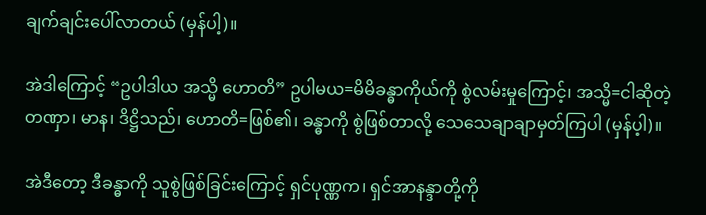ချက်ချင်းပေါ်လာတယ် (မှန်ပါ့)။

အဲဒါကြောင့် “ဥပါဒါယ အသ္မိ ဟောတိ” ဥပါမယ=မိမိခန္ဓာကိုယ်ကို စွဲလမ်းမှုကြောင့်၊ အသ္မိ=ငါဆိုတဲ့ တဏှာ၊ မာန၊ ဒိဋ္ဌိသည်၊ ဟောတိ=ဖြစ်၏၊ ခန္ဓာကို စွဲဖြစ်တာလို့ သေသေချာချာမှတ်ကြပါ (မှန်ပ့ါ)။

အဲဒီတော့ ဒီခန္ဓာကို သူစွဲဖြစ်ခြင်းကြောင့် ရှင်ပုဏ္ဏက၊ ရှင်အာနန္ဒာတို့ကို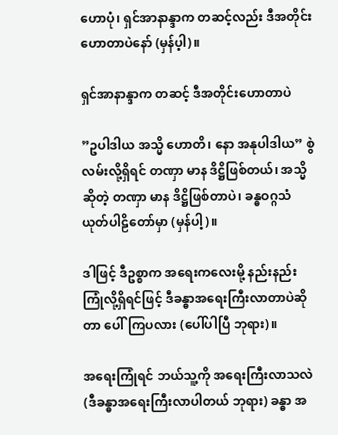ဟောပုံ၊ ရှင်အာနာန္ဒာက တဆင့်လည်း ဒီအတိုင်းဟောတာပဲနော် (မှန်ပ့ါ)။

ရှင်အာနာန္ဒာက တဆင့် ဒီအတိုင်းဟောတာပဲ

”ဥပါဒါယ အသ္မိ ဟောတိ၊ နော အနုပါဒါယ” စွဲလမ်းလို့ရှိရင် တဏှာ မာန ဒိဋ္ဌိဖြစ်တယ်၊ အသ္မိဆိုတဲ့ တဏှာ မာန ဒိဋ္ဌိဖြစ်တာပဲ၊ ခန္ဓဝဂ္ဂသံယုတ်ပါဠိတော်မှာ (မှန်ပါ့)။

ဒါဖြင့် ဒီဥစ္စာက အရေးကလေးမို့ နည်းနည်းကြုံလို့ရှိရင်ဖြင့် ဒီခန္ဓာအရေးကြီးလာတာပဲဆိုတာ ပေါ်ကြပလား (ပေါ်ပါပြီ ဘုရား)။

အရေးကြုံရင် ဘယ်သူ့ကို အရေးကြီးလာသလဲ (ဒီခန္ဓာအရေးကြီးလာပါတယ် ဘုရား) ခန္ဓာ အ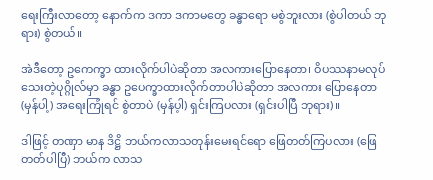ရေးကြီးလာတော့ နောက်က ဒကာ ဒကာမတွေ ခန္ဓာရော မစွဲဘူးလား (စွဲပါတယ် ဘုရား) စွဲတယ်။

အဲဒီတော့ ဥကေက္ခာ ထားလိုက်ပါပဲဆိုတာ အလကားပြောနေတာ၊ ဝိပဿနာမလုပ်သေးတဲ့ပုဂ္ဂိုလ်မှာ ခန္ဓာ ဥပေက္ခာထားလိုက်တာပါပဲဆိုတာ အလကား ပြောနေတာ (မှန်ပါ့) အရေးကြုံရင် စွဲတာပဲ (မှန်ပ့ါ) ရှင်းကြပလား (ရှင်းပါပြီ ဘုရား)။

ဒါဖြင့် တဏှာ မာန ဒိဋ္ဌိ ဘယ်ကလာသတုန်းမေးရင်ရော ဖြေတတ်ကြပလား (ဖြေတတ်ပါပြီ) ဘယ်က လာသ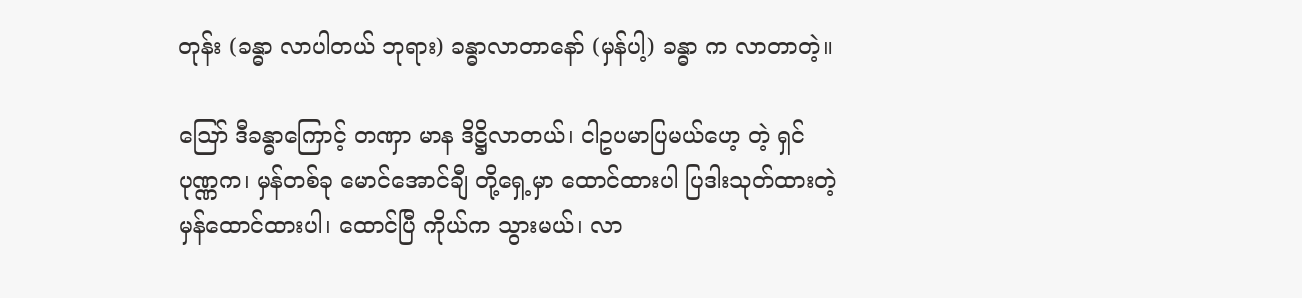တုန်း (ခန္ဓာ လာပါတယ် ဘုရား) ခန္ဓာလာတာနော် (မှန်ပါ့) ခန္ဓာ က လာတာတဲ့။

ဪ ဒီခန္ဓာကြောင့် တဏှာ မာန ဒိဋ္ဌိလာတယ်၊ ငါဥပမာပြမယ်ဟေ့ တဲ့ ရှင်ပုဏ္ဏက၊ မှန်တစ်ခု မောင်အောင်ချီ တို့ရှေ့မှာ ထောင်ထားပါ ပြဒါးသုတ်ထားတဲ့ မှန်ထောင်ထားပါ၊ ထောင်ပြီ ကိုယ်က သွားမယ်၊ လာ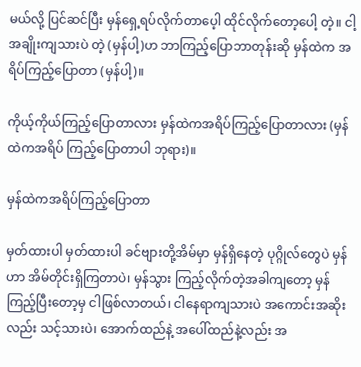မယ်လို့ ပြင်ဆင်ပြီး မှန်ရှေ့ရပ်လိုက်တာပေ့ါ ထိုင်လိုက်တော့ပေါ့ တဲ့။ ငါ့ အချိုးကျသားပဲ တဲ့ (မှန်ပါ့)ဟ ဘာကြည့်ပြောဘာတုန်းဆို မှန်ထဲက အရိပ်ကြည့်ပြောတာ (မှန်ပါ့)။

ကိုယ့်ကိုယ်ကြည့်ပြောတာလား မှန်ထဲကအရိပ်ကြည့်ပြောတာလား (မှန်ထဲကအရိပ် ကြည့်ပြောတာပါ ဘုရား)။

မှန်ထဲကအရိပ်ကြည့်ပြောတာ

မှတ်ထားပါ မှတ်ထားပါ ခင်ဗျားတို့အိမ်မှာ မှန်ရှိနေတဲ့ ပုဂ္ဂိုလ်တွေပဲ မှန်ဟာ အိမ်တိုင်းရှိကြတာပဲ၊ မှန်သွား ကြည့်လိုက်တဲ့အခါကျတော့ မှန်ကြည့်ပြီးတော့မှ ငါဖြစ်လာတယ်၊ ငါနေရာကျသားပဲ အကောင်းအဆိုးလည်း သင့်သားပဲ၊ အောက်ထည်နဲ့ အပေါ်ထည်နဲ့လည်း အ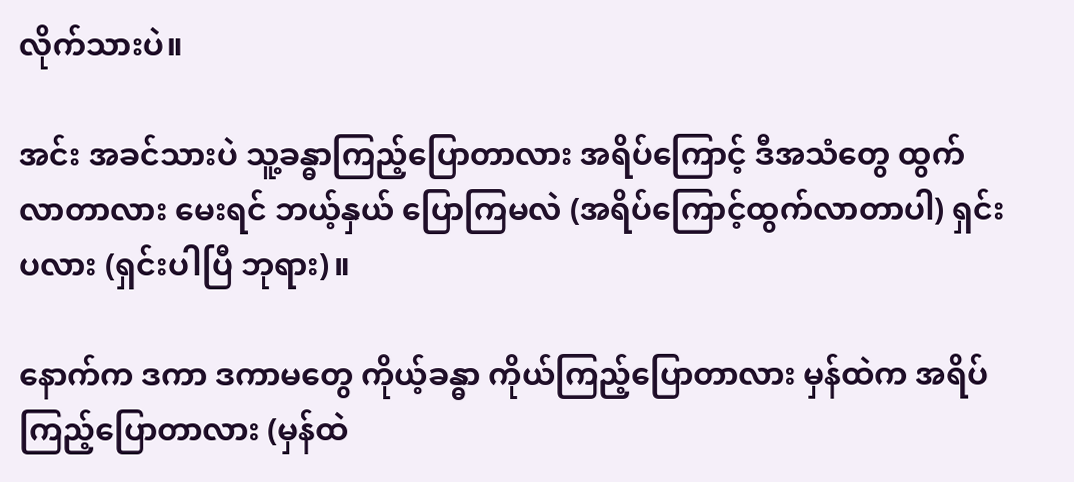လိုက်သားပဲ။

အင်း အခင်သားပဲ သူ့ခန္ဓာကြည့်ပြောတာလား အရိပ်ကြောင့် ဒီအသံတွေ ထွက်လာတာလား မေးရင် ဘယ့်နှယ် ပြောကြမလဲ (အရိပ်ကြောင့်ထွက်လာတာပါ) ရှင်းပလား (ရှင်းပါပြီ ဘုရား)။

နောက်က ဒကာ ဒကာမတွေ ကိုယ့်ခန္ဓာ ကိုယ်ကြည့်ပြောတာလား မှန်ထဲက အရိပ်ကြည့်ပြောတာလား (မှန်ထဲ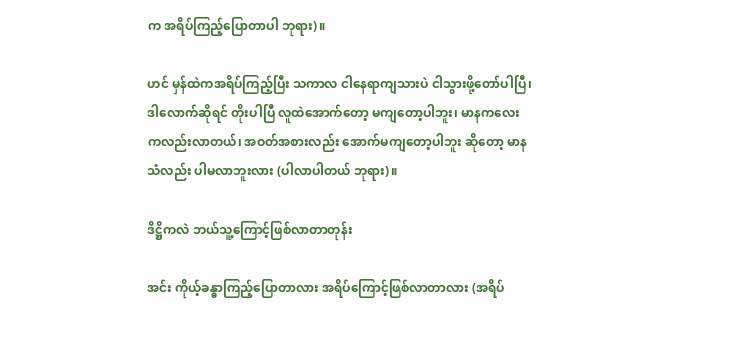က အရိပ်ကြည့်ပြောတာပါ ဘုရား)။

ဟင် မှန်ထဲကအရိပ်ကြည့်ပြီး သကာလ ငါနေရာကျသားပဲ ငါသွားဖို့တော်ပါပြီ၊ ဒါလောက်ဆိုရင် တိုးပါပြီ လူထဲအောက်တော့ မကျတော့ပါဘူး၊ မာနကလေးကလည်းလာတယ်၊ အဝတ်အစားလည်း အောက်မကျတော့ပါဘူး ဆိုတော့ မာနသံလည်း ပါမလာဘူးလား (ပါလာပါတယ် ဘုရား)။

ဒိဋ္ဌိကလဲ ဘယ်သူ့ကြောင့်ဖြစ်လာတာတုန်း

အင်း ကိုယ့်ခန္ဓာကြည့်ပြောတာလား အရိပ်ကြောင့်ဖြစ်လာတာလား (အရိပ်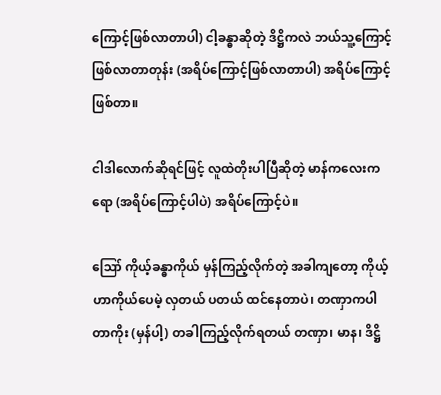ကြောင့်ဖြစ်လာတာပါ) ငါ့ခန္ဓာဆိုတဲ့ ဒိဋ္ဌိကလဲ ဘယ်သူ့ကြောင့်ဖြစ်လာတာတုန်း (အရိပ်ကြောင့်ဖြစ်လာတာပါ) အရိပ်ကြောင့်ဖြစ်တာ။

ငါဒါလောက်ဆိုရင်ဖြင့် လူထဲတိုးပါပြီဆိုတဲ့ မာန်ကလေးကရော (အရိပ်ကြောင့်ပါပဲ) အရိပ်ကြောင့်ပဲ။

ဪ ကိုယ့်ခန္ဓာကိုယ် မှန်ကြည့်လိုက်တဲ့ အခါကျတော့ ကိုယ့်ဟာကိုယ်ပေမဲ့ လှတယ် ပတယ် ထင်နေတာပဲ၊ တဏှာကပါတာကိုး (မှန်ပါ့) တခါကြည့်လိုက်ရတယ် တဏှာ၊ မာန၊ ဒိဋ္ဌိ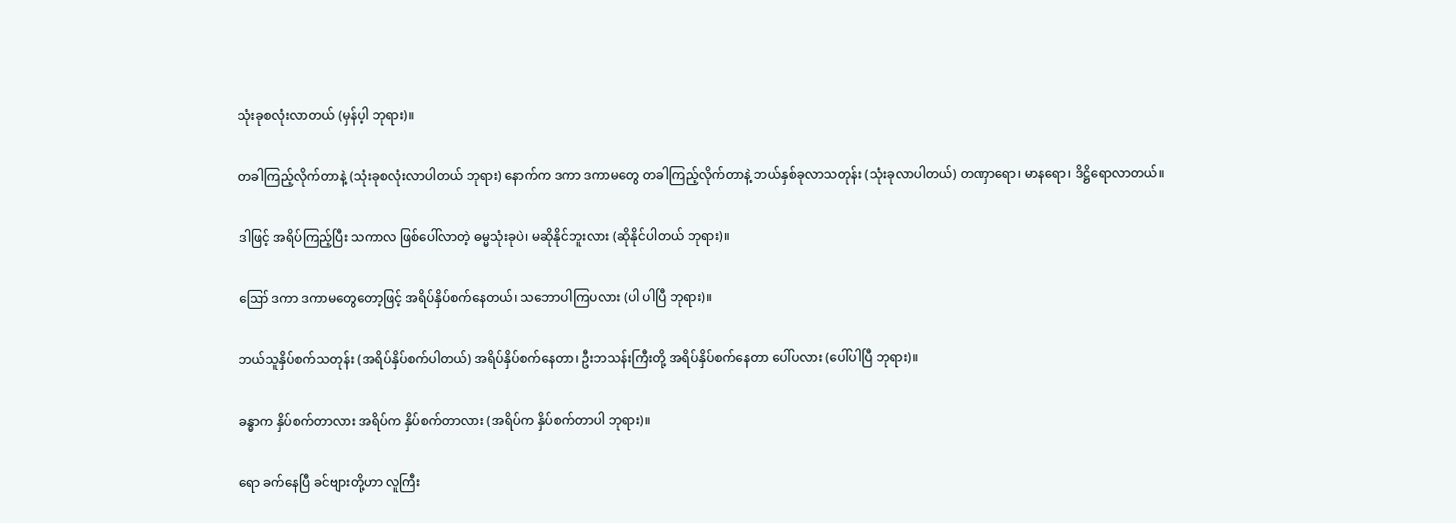သုံးခုစလုံးလာတယ် (မှန်ပ့ါ ဘုရား)။

တခါကြည့်လိုက်တာနဲ့ (သုံးခုစလုံးလာပါတယ် ဘုရား) နောက်က ဒကာ ဒကာမတွေ တခါကြည့်လိုက်တာနဲ့ ဘယ်နှစ်ခုလာသတုန်း (သုံးခုလာပါတယ်) တဏှာရော၊ မာနရော၊ ဒိဋ္ဌိရောလာတယ်။

ဒါဖြင့် အရိပ်ကြည့်ပြီး သကာလ ဖြစ်ပေါ်လာတဲ့ ဓမ္မသုံးခုပဲ၊ မဆိုနိုင်ဘူးလား (ဆိုနိုင်ပါတယ် ဘုရား)။

ဪ ဒကာ ဒကာမတွေတော့ဖြင့် အရိပ်နှိပ်စက်နေတယ်၊ သဘောပါကြပလား (ပါ ပါပြီ ဘုရား)။

ဘယ်သူနှိပ်စက်သတုန်း (အရိပ်နှိပ်စက်ပါတယ်) အရိပ်နှိပ်စက်နေတာ၊ ဦးဘသန်းကြီးတို့ အရိပ်နှိပ်စက်နေတာ ပေါ်ပလား (ပေါ်ပါပြီ ဘုရား)။

ခန္ဓာက နှိပ်စက်တာလား အရိပ်က နှိပ်စက်တာလား (အရိပ်က နှိပ်စက်တာပါ ဘုရား)။

ရော ခက်နေပြီ ခင်ဗျားတို့ဟာ လူကြီး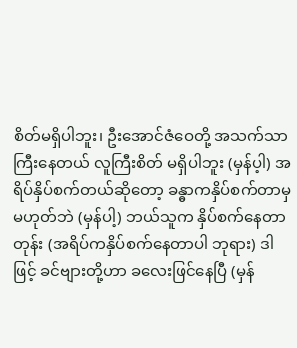စိတ်မရှိပါဘူး၊ ဦးအောင်ဇံဝေတို့ အသက်သာကြီးနေတယ် လူကြီးစိတ် မရှိပါဘူး (မှန်ပ့ါ) အရိပ်နှိပ်စက်တယ်ဆိုတော့ ခန္ဓာကနှိပ်စက်တာမှမဟုတ်ဘဲ (မှန်ပါ့) ဘယ်သူက နှိပ်စက်နေတာတုန်း (အရိပ်ကနှိပ်စက်နေတာပါ ဘုရား) ဒါဖြင့် ခင်ဗျားတို့ဟာ ခလေးဖြင်နေပြီ (မှန်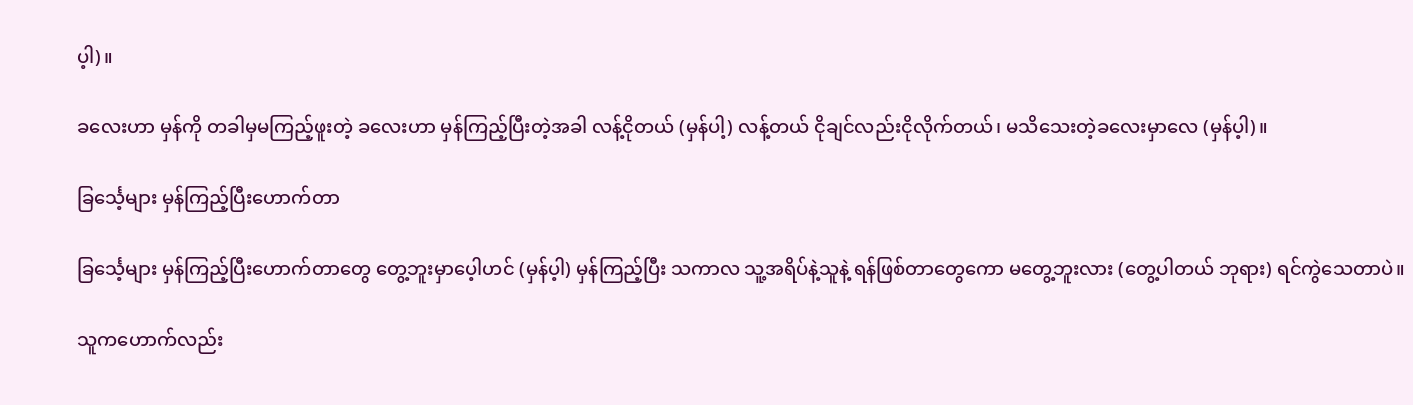ပ့ါ)။

ခလေးဟာ မှန်ကို တခါမှမကြည့်ဖူးတဲ့ ခလေးဟာ မှန်ကြည့်ပြီးတဲ့အခါ လန့်ငိုတယ် (မှန်ပါ့) လန့်တယ် ငိုချင်လည်းငိုလိုက်တယ်၊ မသိသေးတဲ့ခလေးမှာလေ (မှန်ပ့ါ)။

ခြင်္သေ့များ မှန်ကြည့်ပြီးဟောက်တာ

ခြင်္သေ့များ မှန်ကြည့်ပြီးဟောက်တာတွေ တွေ့ဘူးမှာပေ့ါဟင် (မှန်ပ့ါ) မှန်ကြည့်ပြီး သကာလ သူ့အရိပ်နဲ့သူနဲ့ ရန်ဖြစ်တာတွေကော မတွေ့ဘူးလား (တွေ့ပါတယ် ဘုရား) ရင်ကွဲသေတာပဲ။

သူကဟောက်လည်း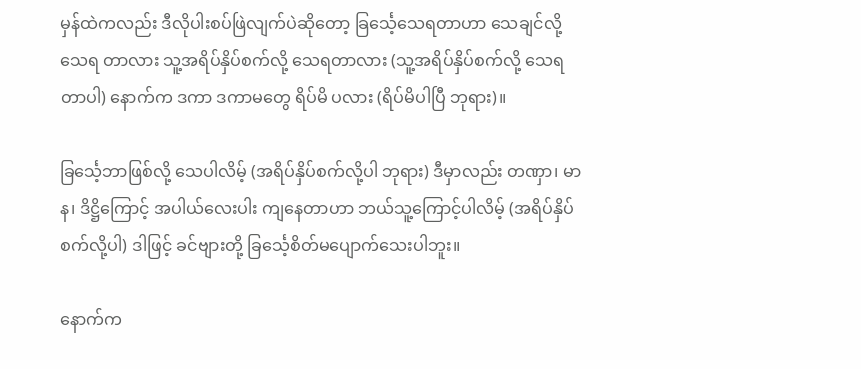မှန်ထဲကလည်း ဒီလိုပါးစပ်ဖြဲလျက်ပဲဆိုတော့ ခြင်္သေ့သေရတာဟာ သေချင်လို့ သေရ တာလား သူ့အရိပ်နှိပ်စက်လို့ သေရတာလား (သူ့အရိပ်နှိပ်စက်လို့ သေရတာပါ) နောက်က ဒကာ ဒကာမတွေ ရိပ်မိ ပလား (ရိပ်မိပါပြီ ဘုရား)။

ခြင်္သေ့ဘာဖြစ်လို့ သေပါလိမ့် (အရိပ်နှိပ်စက်လို့ပါ ဘုရား) ဒီမှာလည်း တဏှာ၊ မာန၊ ဒိဋ္ဌိကြောင့် အပါယ်လေးပါး ကျနေတာဟာ ဘယ်သူ့ကြောင့်ပါလိမ့် (အရိပ်နှိပ်စက်လို့ပါ) ဒါဖြင့် ခင်ဗျားတို့ ခြင်္သေ့စိတ်မပျောက်သေးပါဘူး။

နောက်က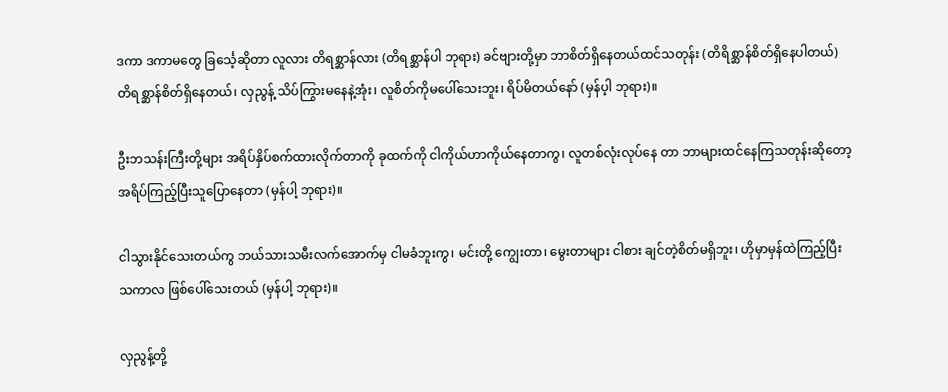ဒကာ ဒကာမတွေ ခြင်္သေ့ဆိုတာ လူလား တိရစ္ဆာန်လား (တိရစ္ဆာန်ပါ ဘုရား) ခင်ဗျားတို့မှာ ဘာစိတ်ရှိနေတယ်ထင်သတုန်း (တိရိစ္ဆာန်စိတ်ရှိနေပါတယ်) တိရစ္ဆာန်စိတ်ရှိနေတယ်၊ လှညွန့် သိပ်ကြွားမနေနဲ့အုံး၊ လူစိတ်ကိုမပေါ်သေးဘူး၊ ရိပ်မိတယ်နော် (မှန်ပ့ါ ဘုရား)။

ဦးဘသန်းကြီးတို့များ အရိပ်နှိပ်စက်ထားလိုက်တာကို ခုထက်ကို ငါကိုယ်ဟာကိုယ်နေတာကွ၊ လူတစ်လုံးလုပ်နေ တာ ဘာများထင်နေကြသတုန်းဆိုတော့ အရိပ်ကြည့်ပြီးသူပြောနေတာ (မှန်ပါ့ ဘုရား)။

ငါသွားနိုင်သေးတယ်ကွ ဘယ်သားသမီးလက်အောက်မှ ငါမခံဘူးကွ၊ မင်းတို့ ကျွေးတာ၊ မွေးတာများ ငါစား ချင်တဲ့စိတ်မရှိဘူး၊ ဟိုမှာမှန်ထဲကြည့်ပြီး သကာလ ဖြစ်ပေါ်သေးတယ် (မှန်ပါ့ ဘုရား)။

လှညွန့်တို့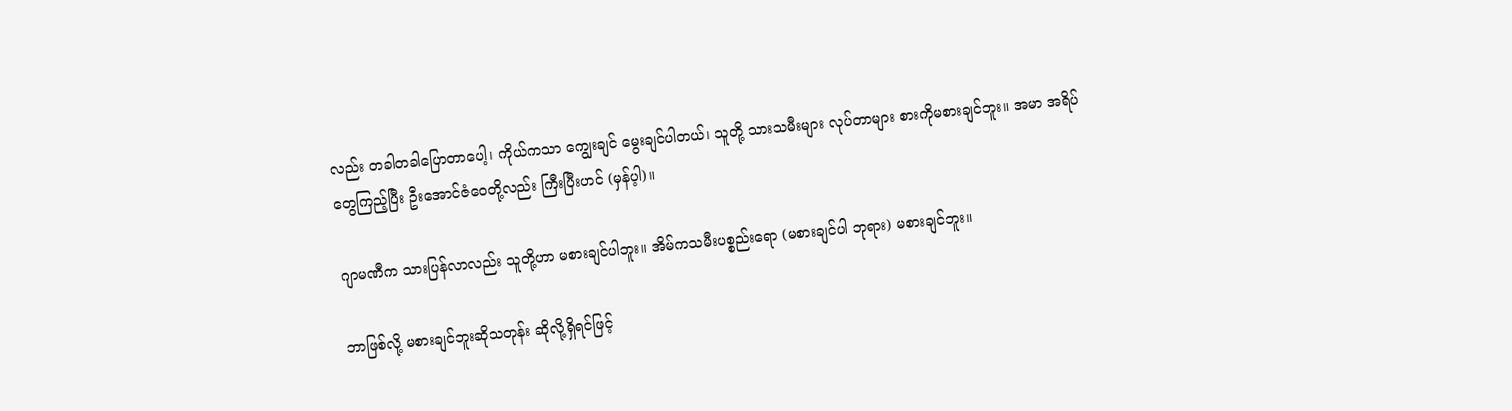လည်း တခါတခါပြောတာပေါ့၊ ကိုယ်ကသာ ကျွေးချင် မွေးချင်ပါတယ်၊ သူတို့ သားသမီးများ လုပ်တာများ စားကိုမစားချင်ဘူး။ အမာ အရိပ်တွေကြည့်ပြီး ဦးအောင်ဇံဝေတို့လည်း ကြီးပြီးဟင် (မှန်ပ့ါ)။

ဂျာမဏီက သားပြန်လာလည်း သူတို့ဟာ မစားချင်ပါဘူး။ အိမ်ကသမီးပစ္စည်းရော (မစားချင်ပါ ဘုရား) မစားချင်ဘူး။

ဘာဖြစ်လို့ မစားချင်ဘူးဆိုသတုန်း ဆိုလို့ရှိရင်ဖြင့်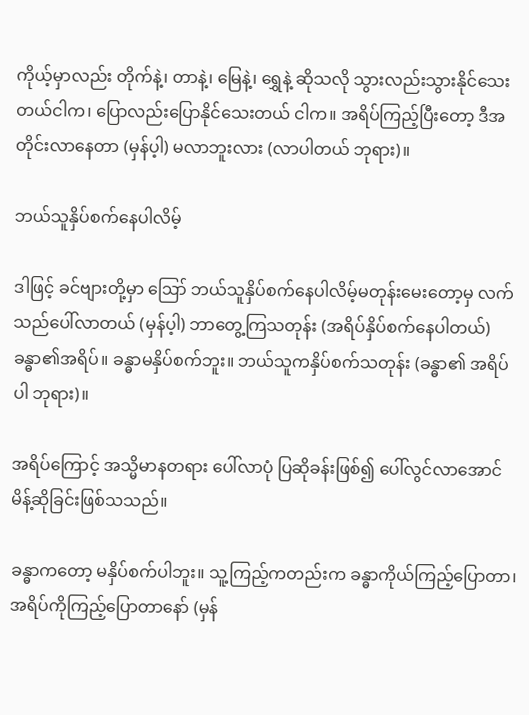ကိုယ့်မှာလည်း တိုက်နဲ့၊ တာနဲ့၊ မြေနဲ့၊ ရွှေနဲ့ ဆိုသလို သွားလည်းသွားနိုင်သေးတယ်ငါက၊ ပြောလည်းပြောနိုင်သေးတယ် ငါက။ အရိပ်ကြည့်ပြီးတော့ ဒီအတိုင်းလာနေတာ (မှန်ပ့ါ) မလာဘူးလား (လာပါတယ် ဘုရား)။

ဘယ်သူနှိပ်စက်နေပါလိမ့်

ဒါဖြင့် ခင်ဗျားတို့မှာ ဪ ဘယ်သူနှိပ်စက်နေပါလိမ့်မတုန်းမေးတော့မှ လက်သည်ပေါ်လာတယ် (မှန်ပ့ါ) ဘာတွေ့ကြသတုန်း (အရိပ်နှိပ်စက်နေပါတယ်) ခန္ဓာ၏အရိပ်။ ခန္ဓာမနှိပ်စက်ဘူး။ ဘယ်သူကနှိပ်စက်သတုန်း (ခန္ဓာ၏ အရိပ်ပါ ဘုရား)။

အရိပ်ကြောင့် အသ္မိမာနတရား ပေါ်လာပုံ ပြဆိုခန်းဖြစ်၍ ပေါ်လွင်လာအောင် မိန့်ဆိုခြင်းဖြစ်သသည်။

ခန္ဓာကတော့ မနှိပ်စက်ပါဘူး။ သူ့ကြည့်ကတည်းက ခန္ဓာကိုယ်ကြည့်ပြောတာ၊ အရိပ်ကိုကြည့်ပြောတာနော် (မှန်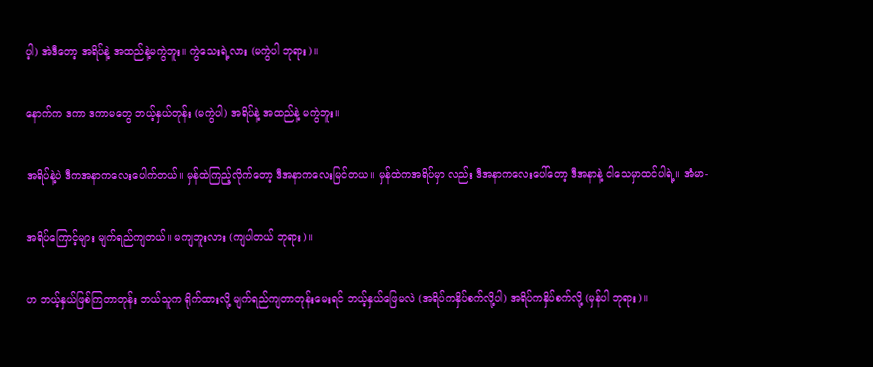ပ့ါ) အဲဒီတော့ အရိပ်နဲ့ အထည်နဲ့မကွဲဘူး။ ကွဲသေးရဲ့လား (မကွဲပါ ဘုရား)။

နောက်က ဒကာ ဒကာမတွေ ဘယ့်နှယ်တုန်း (မကွဲပါ) အရိပ်နဲ့ အထည်နဲ့ မကွဲဘူး။

အရိပ်နဲ့ပဲ ဒီကအနာကလေးပေါက်တယ်။ မှန်ထဲကြည့်လိုက်တော့ ဒီအနာကလေးမြင်တယ။ မှန်ထဲကအရိပ်မှာ လည်း ဒီအနာကလေးပေါ်တော့ ဒီအနာနဲ့ ငါသေမှာထင်ပါရဲ့။ အံမာ-

အရိပ်ကြောင့်များ မျက်ရည်ကျတယ်။ မကျဘူးလား (ကျပါတယ် ဘုရား)။

ဟ ဘယ့်နှယ်ဖြစ်ကြတာတုန်း ဘယ်သူက ရိုက်ထားလို့ မျက်ရည်ကျတာတုန်းမေးရင် ဘယ့်နှယ်ဖြေမလဲ (အရိပ်ကနှိပ်စက်လို့ပါ) အရိပ်ကနှိပ်စက်လို့ (မှန်ပါ ဘုရား)။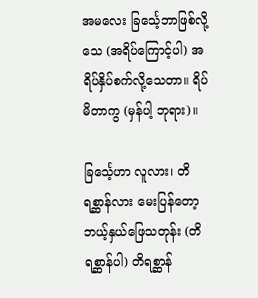အမလေး ခြင်္သေ့ဘာဖြစ်လို့သေ (အရိပ်ကြောင့်ပါ) အရိပ်နှိပ်စက်လို့သေတာ။ ရိပ်မိတာကွ (မှန်ပါ့ ဘုရား)။

ခြင်္သေ့ဟာ လူလား၊ တိရစ္ဆာန်လား မေးပြန်တော့ ဘယ့်နှယ်ဖြေသတုန်း (တိရစ္ဆာန်ပါ) တိရစ္ဆာန်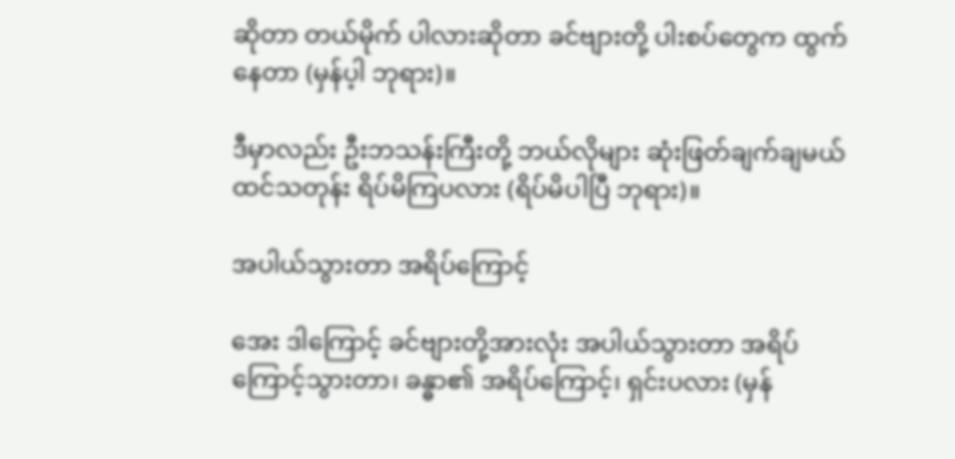ဆိုတာ တယ်မိုက် ပါလားဆိုတာ ခင်ဗျားတို့ ပါးစပ်တွေက ထွက်နေတာ (မှန်ပ့ါ ဘုရား)။

ဒီမှာလည်း ဦးဘသန်းကြီးတို့ ဘယ်လိုများ ဆုံးဖြတ်ချက်ချမယ်ထင်သတုန်း ရိပ်မိကြပလား (ရိပ်မိပါပြီ ဘုရား)။

အပါယ်သွားတာ အရိပ်ကြောင့်

အေး ဒါကြောင့် ခင်ဗျားတို့အားလုံး အပါယ်သွားတာ အရိပ်ကြောင့်သွားတာ၊ ခန္ဓာ၏ အရိပ်ကြောင့်၊ ရှင်းပလား (မှန်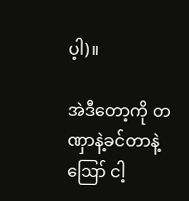ပ့ါ)။

အဲဒီတော့ကို တဏှာနဲ့ခင်တာနဲ့ ဪ ငါ့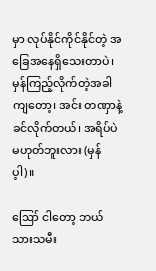မှာ လုပ်နိုင်ကိုင်နိုင်တဲ့ အခြေအနေရှိသေးတာပဲ၊ မှန်ကြည့်လိုက်တဲ့အခါ ကျတော့၊ အင်း တဏှာနဲ့ ခင်လိုက်တယ်၊ အရိပ်ပဲ မဟုတ်ဘူးလား (မှန်ပ့ါ)။

ဪ ငါတော့ ဘယ်သားသမီး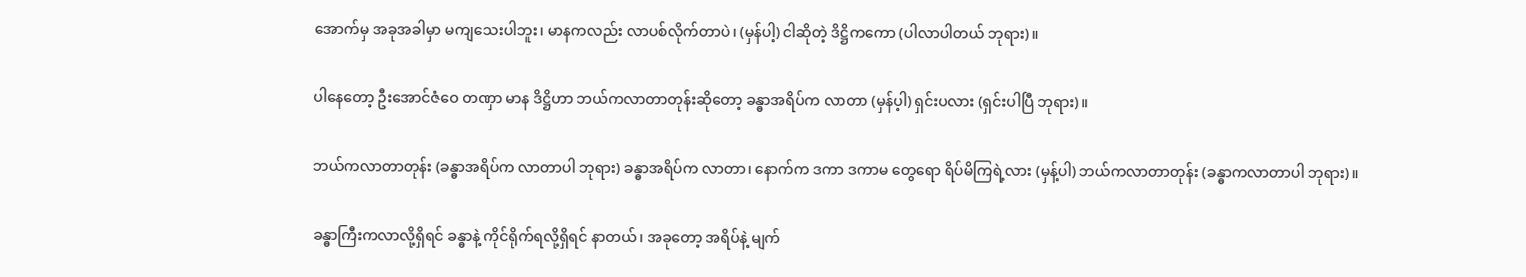အောက်မှ အခုအခါမှာ မကျသေးပါဘူး၊ မာနကလည်း လာပစ်လိုက်တာပဲ၊ (မှန်ပါ့) ငါဆိုတဲ့ ဒိဋ္ဌိကကော (ပါလာပါတယ် ဘုရား)။

ပါနေတော့ ဦးအောင်ဇံဝေ တဏှာ မာန ဒိဋ္ဌိဟာ ဘယ်ကလာတာတုန်းဆိုတော့ ခန္ဓာအရိပ်က လာတာ (မှန်ပ့ါ) ရှင်းပလား (ရှင်းပါပြီ ဘုရား)။

ဘယ်ကလာတာတုန်း (ခန္ဓာအရိပ်က လာတာပါ ဘုရား) ခန္ဓာအရိပ်က လာတာ၊ နောက်က ဒကာ ဒကာမ တွေရော ရိပ်မိကြရဲ့လား (မှန့်ပါ) ဘယ်ကလာတာတုန်း (ခန္ဓာကလာတာပါ ဘုရား)။

ခန္ဓာကြီးကလာလို့ရှိရင် ခန္ဓာနဲ့ ကိုင်ရိုက်ရလို့ရှိရင် နာတယ်၊ အခုတော့ အရိပ်နဲ့ မျက်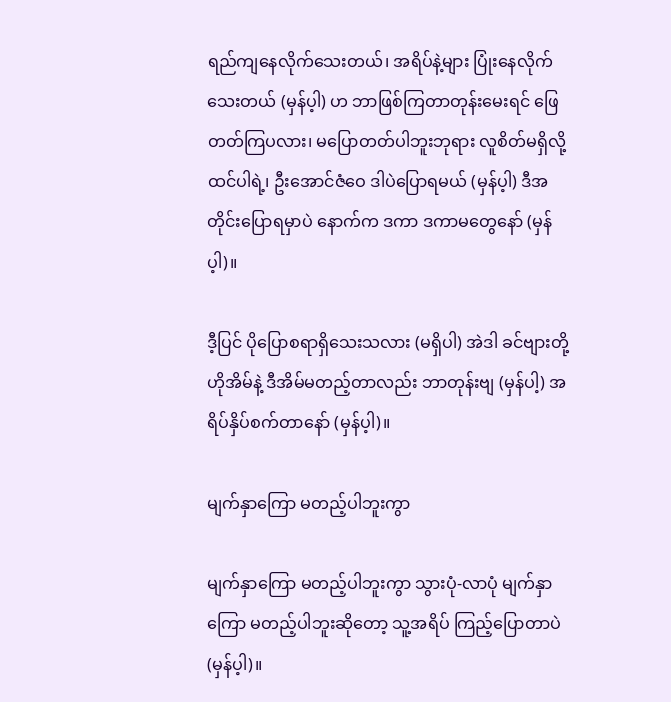ရည်ကျနေလိုက်သေးတယ်၊ အရိပ်နဲ့များ ပြုံးနေလိုက်သေးတယ် (မှန်ပ့ါ) ဟ ဘာဖြစ်ကြတာတုန်းမေးရင် ဖြေတတ်ကြပလား၊ မပြောတတ်ပါဘူးဘုရား လူစိတ်မရှိလို့ထင်ပါရဲ့၊ ဦးအောင်ဇံဝေ ဒါပဲပြောရမယ် (မှန်ပ့ါ) ဒီအတိုင်းပြောရမှာပဲ နောက်က ဒကာ ဒကာမတွေနော် (မှန်ပ့ါ)။

ဒီ့ပြင် ပိုပြောစရာရှိသေးသလား (မရှိပါ) အဲဒါ ခင်ဗျားတို့ ဟိုအိမ်နဲ့ ဒီအိမ်မတည့်တာလည်း ဘာတုန်းဗျ (မှန်ပါ့) အရိပ်နှိပ်စက်တာနော် (မှန်ပ့ါ)။

မျက်နှာကြော မတည့်ပါဘူးကွာ

မျက်နှာကြော မတည့်ပါဘူးကွာ သွားပုံ-လာပုံ မျက်နှာကြော မတည့်ပါဘူးဆိုတော့ သူ့အရိပ် ကြည့်ပြောတာပဲ (မှန်ပ့ါ)။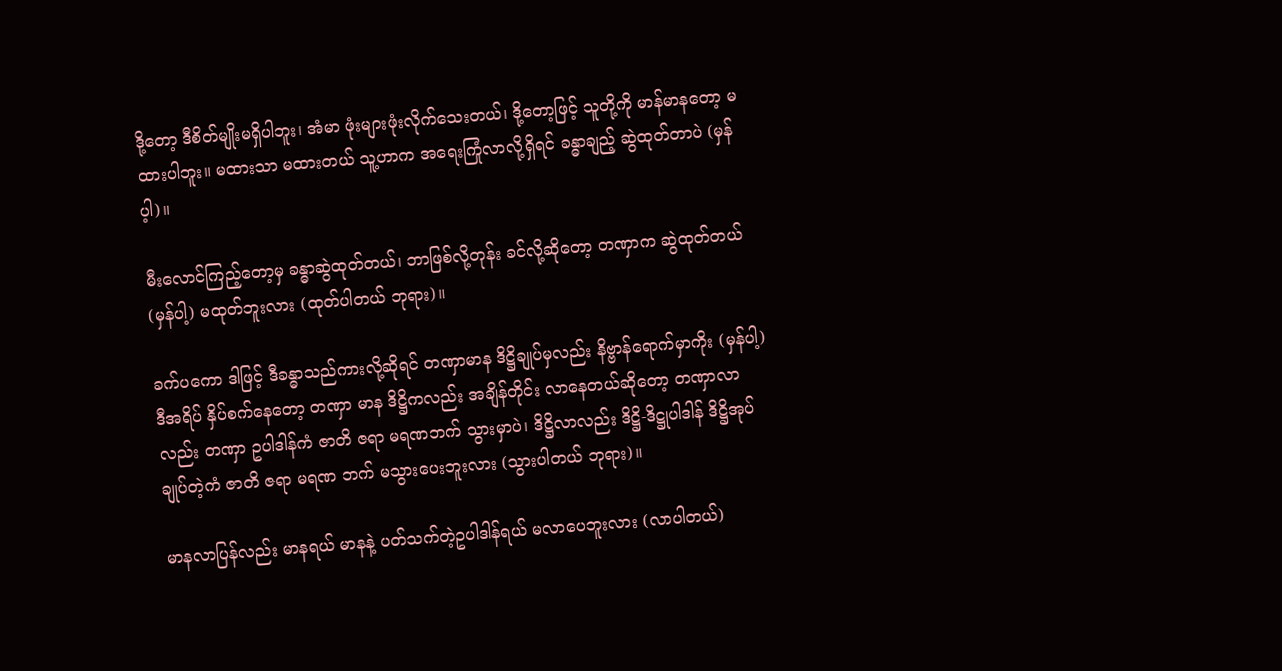ဒို့တော့ ဒီစိတ်မျိုးမရှိပါဘူး၊ အံမာ ဖုံးများဖုံးလိုက်သေးတယ်၊ ဒို့တော့ဖြင့် သူတို့ကို မာန်မာနတော့ မထားပါဘူး။ မထားသာ မထားတယ် သူ့ဟာက အရေးကြုံလာလို့ရှိရင် ခန္ဓာချည့် ဆွဲထုတ်တာပဲ (မှန်ပ့ါ)။

မီးလောင်ကြည့်တော့မှ ခန္ဓာဆွဲထုတ်တယ်၊ ဘာဖြစ်လို့တုန်း ခင်လို့ဆိုတော့ တဏှာက ဆွဲထုတ်တယ် (မှန်ပါ့) မထုတ်ဘူးလား (ထုတ်ပါတယ် ဘုရား)။

ခက်ပကော ဒါဖြင့် ဒီခန္ဓာသည်ကားလို့ဆိုရင် တဏှာမာန ဒိဋ္ဌိချုပ်မှလည်း နိဗ္ဗာန်ရောက်မှာကိုး (မှန်ပါ့) ဒီအရိပ် နှိပ်စက်နေတော့ တဏှာ မာန ဒိဋ္ဌိကလည်း အချိန်တိုင်း လာနေတယ်ဆိုတော့ တဏှာလာလည်း တဏှာ ဥပါဒါန်ကံ ဇာတိ ဇရာ မရဏဘက် သွားမှာပဲ၊ ဒိဋ္ဌိလာလည်း ဒိဋ္ဌိ-ဒိဋ္ဌုပါဒါန် ဒိဋ္ဌိအုပ်ချုပ်တဲ့ကံ ဇာတိ ဇရာ မရဏ ဘက် မသွားပေးဘူးလား (သွားပါတယ် ဘုရား)။

မာနလာပြန်လည်း မာနရယ် မာနနဲ့ ပတ်သက်တဲ့ဥပါဒါန်ရယ် မလာပေဘူးလား (လာပါတယ်)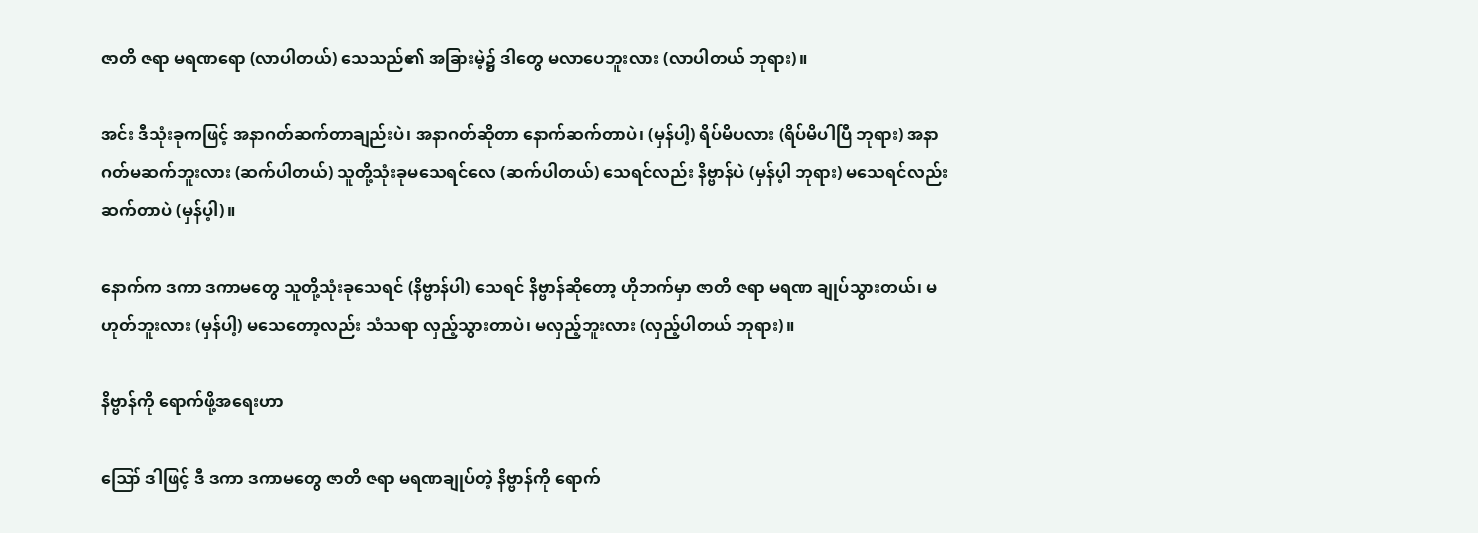ဇာတိ ဇရာ မရဏရော (လာပါတယ်) သေသည်၏ အခြားမဲ့၌ ဒါတွေ မလာပေဘူးလား (လာပါတယ် ဘုရား)။

အင်း ဒီသုံးခုကဖြင့် အနာဂတ်ဆက်တာချည်းပဲ၊ အနာဂတ်ဆိုတာ နောက်ဆက်တာပဲ၊ (မှန်ပါ့) ရိပ်မိပလား (ရိပ်မိပါပြီ ဘုရား) အနာဂတ်မဆက်ဘူးလား (ဆက်ပါတယ်) သူတို့သုံးခုမသေရင်လေ (ဆက်ပါတယ်) သေရင်လည်း နိဗ္ဗာန်ပဲ (မှန်ပ့ါ ဘုရား) မသေရင်လည်း ဆက်တာပဲ (မှန်ပ့ါ)။

နောက်က ဒကာ ဒကာမတွေ သူတို့သုံးခုသေရင် (နိဗ္ဗာန်ပါ) သေရင် နိဗ္ဗာန်ဆိုတော့ ဟိုဘက်မှာ ဇာတိ ဇရာ မရဏ ချုပ်သွားတယ်၊ မဟုတ်ဘူးလား (မှန်ပါ့) မသေတော့လည်း သံသရာ လှည့်သွားတာပဲ၊ မလှည့်ဘူးလား (လှည့်ပါတယ် ဘုရား)။

နိဗ္ဗာန်ကို ရောက်ဖို့အရေးဟာ

ဪ ဒါဖြင့် ဒီ ဒကာ ဒကာမတွေ ဇာတိ ဇရာ မရဏချုပ်တဲ့ နိဗ္ဗာန်ကို ရောက်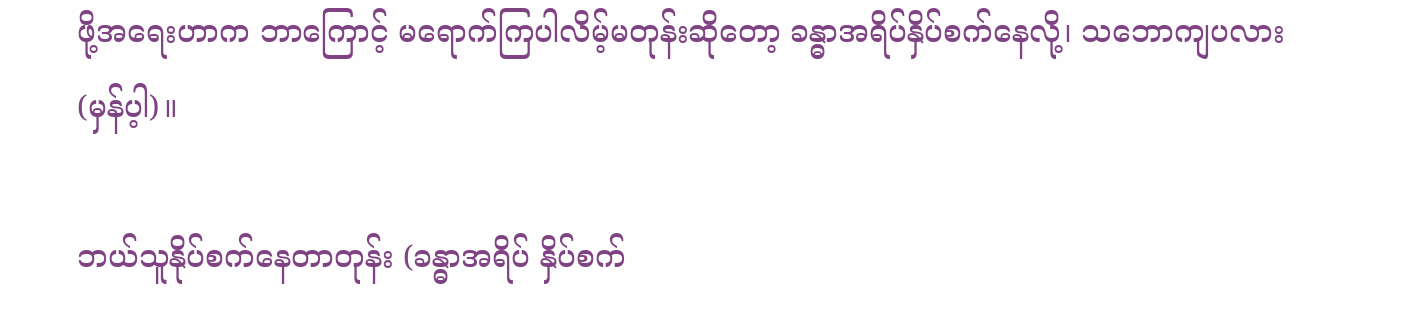ဖို့အရေးဟာက ဘာကြောင့် မရောက်ကြပါလိမ့်မတုန်းဆိုတော့ ခန္ဓာအရိပ်နှိပ်စက်နေလို့၊ သဘောကျပလား (မှန်ပ့ါ)။

ဘယ်သူနိုပ်စက်နေတာတုန်း (ခန္ဓာအရိပ် နှိပ်စက်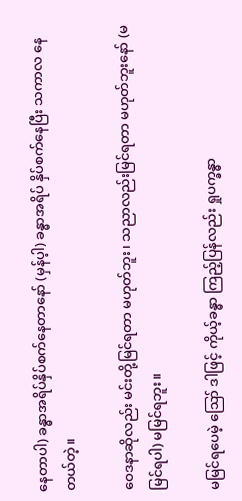နေတာပါ) ခန္ဓာအရိပ်နှိပ်စက်နေတာနော် (မှန်ပ့ါ) ခန္ဓာအရိပ် နှိပ်စက်နေပြီး သကာလ နေတယ်တဲ့။

ဝေဒနာဆိုလည်း မင်းတို့မြင်ရတာ မဟုတ်ဘူး၊ သညာလည်းမြင်ရတာ မဟုတ်ဘူးနော် (မမြင်ရပါ) မမြင်ရဘူး။

မမြင်ရပေမဲ့ ဪ ဒါဖြင့် ကိုယ့်ခန္ဓာ ကြည့်ပြန်လည်း ရှုပက္ခန္ဓာ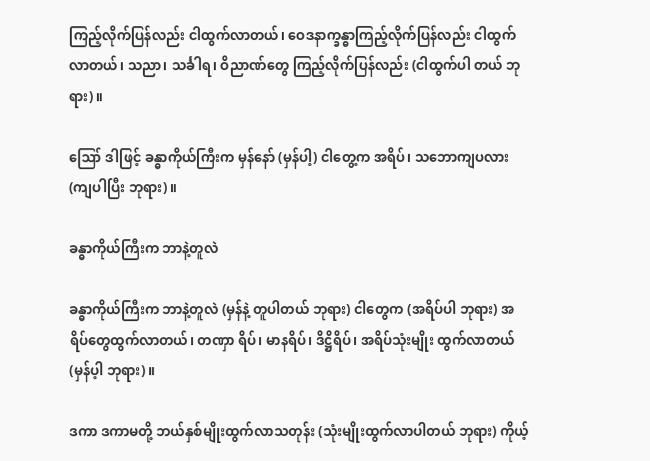ကြည့်လိုက်ပြန်လည်း ငါထွက်လာတယ်၊ ဝေဒနာက္ခန္ဓာကြည့်လိုက်ပြန်လည်း ငါထွက်လာတယ်၊ သညာ၊ သင်္ခါရ၊ ဝိညာဏ်တွေ ကြည့်လိုက်ပြန်လည်း (ငါထွက်ပါ တယ် ဘုရား)။

ဪ ဒါဖြင့် ခန္ဓာကိုယ်ကြီးက မှန်နော် (မှန်ပါ့) ငါတွေ့က အရိပ်၊ သဘောကျပလား (ကျပါပြီး ဘုရား)။

ခန္ဓာကိုယ်ကြီးက ဘာနဲ့တူလဲ

ခန္ဓာကိုယ်ကြီးက ဘာနဲ့တူလဲ (မှန်နဲ့ တူပါတယ် ဘုရား) ငါတွေက (အရိပ်ပါ ဘုရား) အရိပ်တွေထွက်လာတယ်၊ တဏှာ ရိပ်၊ မာနရိပ်၊ ဒိဋ္ဌိရိပ်၊ အရိပ်သုံးမျိုး ထွက်လာတယ် (မှန်ပ့ါ ဘုရား)။

ဒကာ ဒကာမတို့ ဘယ်နှစ်မျိုးထွက်လာသတုန်း (သုံးမျိုးထွက်လာပါတယ် ဘုရား) ကိုယ့်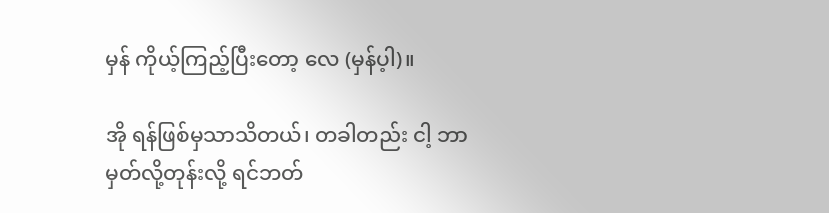မှန် ကိုယ့်ကြည့်ပြီးတော့ လေ (မှန်ပ့ါ)။

အို ရန်ဖြစ်မှသာသိတယ်၊ တခါတည်း ငါ့ ဘာမှတ်လို့တုန်းလို့ ရင်ဘတ်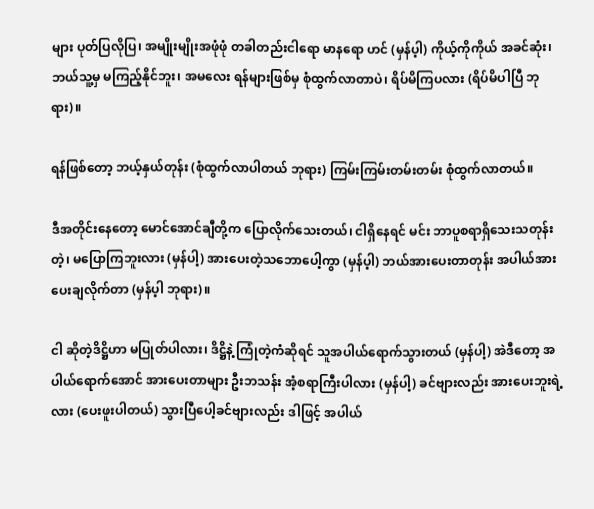များ ပုတ်ပြလိုပြ၊ အမျိုးမျိုးအဖုံဖုံ တခါတည်းငါရော မာနရော ဟင် (မှန်ပ့ါ) ကိုယ့်ကိုကိုယ် အခင်ဆုံး၊ ဘယ်သူ့မှ မကြည့်နိုင်ဘူး၊ အမလေး ရန်များဖြစ်မှ စုံထွက်လာတာပဲ၊ ရိပ်မိကြပလား (ရိပ်မိပါပြီ ဘုရား)။

ရန်ဖြစ်တော့ ဘယ့်နှယ်တုန်း (စုံထွက်လာပါတယ် ဘုရား) ကြမ်းကြမ်းတမ်းတမ်း စုံထွက်လာတယ်။

ဒီအတိုင်းနေတော့ မောင်အောင်ချီတို့က ပြောလိုက်သေးတယ်၊ ငါရှိနေရင် မင်း ဘာပူစရာရှိသေးသတုန်းတဲ့၊ မပြောကြဘူးလား (မှန်ပါ့) အားပေးတဲ့သဘောပေါ့ကွာ (မှန်ပ့ါ) ဘယ်အားပေးတာတုန်း အပါယ်အားပေးချလိုက်တာ (မှန်ပ့ါ ဘုရား)။

ငါ ဆိုတဲ့ဒိဋ္ဌိဟာ မပြုတ်ပါလား၊ ဒိဋ္ဌိနဲ့ ကြုံတဲ့ကံဆိုရင် သူအပါယ်ရောက်သွားတယ် (မှန်ပါ့) အဲဒီတော့ အပါယ်ရောက်အောင် အားပေးတာများ ဦးဘသန်း အံ့စရာကြီးပါလား (မှန်ပါ့) ခင်ဗျားလည်း အားပေးဘူးရဲ့လား (ပေးဖူးပါတယ်) သွားပြီပေါ့ခင်ဗျားလည်း ဒါဖြင့် အပါယ်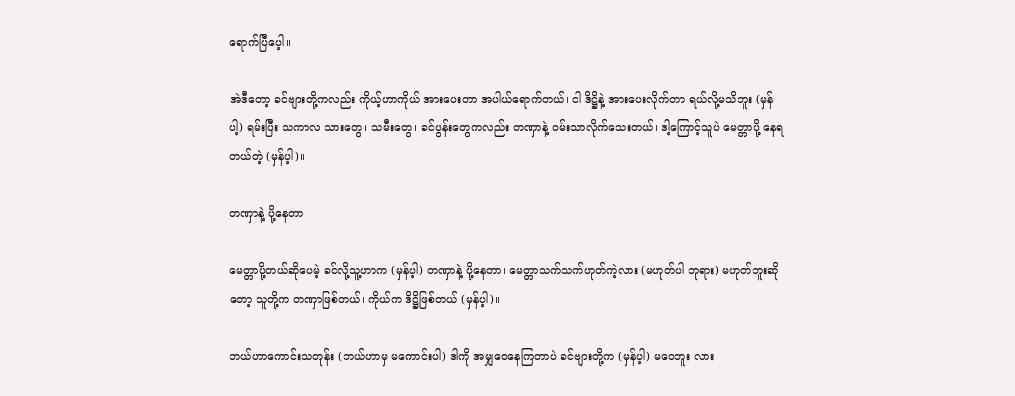ရောက်ပြီပေ့ါ။

အဲဒီတော့ ခင်ဗျားတို့ကလည်း ကိုယ့်ဟာကိုယ် အားပေးတာ အပါယ်ရောက်တယ်၊ ငါ ဒိဋ္ဌိနဲ့ အားပေးလိုက်တာ ရယ်လို့မသိဘူး (မှန်ပါ့) ရမ်းပြီး သကာလ သားတွေ၊ သမီးတွေ၊ ခင်ပွန်းတွေကလည်း တဏှာနဲ့ ဝမ်းသာလိုက်သေးတယ်၊ ဒါ့ကြောင့်သူပဲ မေတ္တာပို့ နေရတယ်တဲ့ (မှန်ပ့ါ)။

တဏှာနဲ့ ပို့နေတာ

မေတ္တာပို့တယ်ဆိုပေမဲ့ ခင်လို့သူ့ဟာက (မှန်ပ့ါ) တဏှာနဲ့ ပို့နေတာ၊ မေတ္တာသက်သက်ဟုတ်ကဲ့လား (မဟုတ်ပါ ဘုရား) မဟုတ်ဘူးဆိုတော့ သူတို့က တဏှာဖြစ်တယ်၊ ကိုယ်က ဒိဋ္ဌိဖြစ်တယ် (မှန်ပ့ါ)။

ဘယ်ဟာကောင်းသတုန်း (ဘယ်ဟာမှ မကောင်းပါ) ဒါကို အမျှဝေနေကြတာပဲ ခင်ဗျားတို့က (မှန်ပ့ါ) မဝေဘူး လား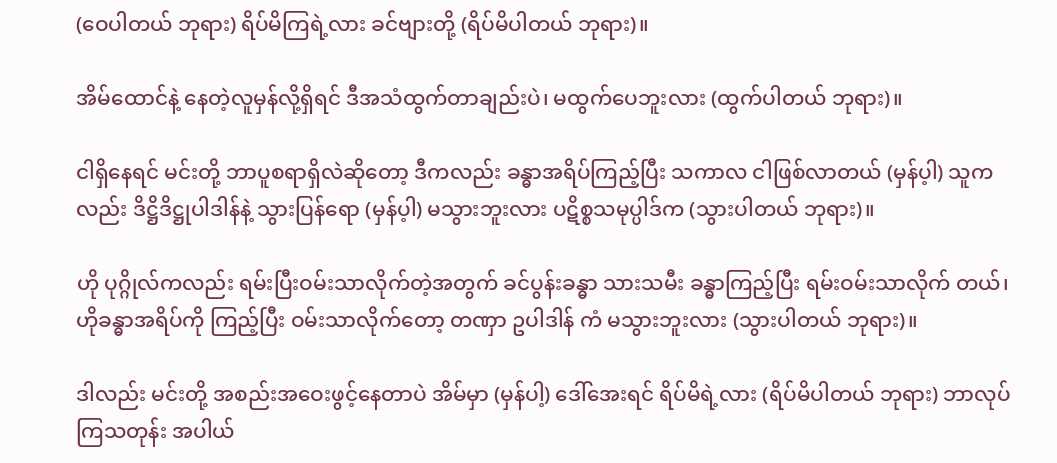(ဝေပါတယ် ဘုရား) ရိပ်မိကြရဲ့လား ခင်ဗျားတို့ (ရိပ်မိပါတယ် ဘုရား)။

အိမ်ထောင်နဲ့ နေတဲ့လူမှန်လို့ရှိရင် ဒီအသံထွက်တာချည်းပဲ၊ မထွက်ပေဘူးလား (ထွက်ပါတယ် ဘုရား)။

ငါရှိနေရင် မင်းတို့ ဘာပူစရာရှိလဲဆိုတော့ ဒီကလည်း ခန္ဓာအရိပ်ကြည့်ပြီး သကာလ ငါဖြစ်လာတယ် (မှန်ပ့ါ) သူကလည်း ဒိဋ္ဌိဒိဋ္ဌုပါဒါန်နဲ့ သွားပြန်ရော (မှန်ပ့ါ) မသွားဘူးလား ပဋိစ္စသမုပ္ပါဒ်က (သွားပါတယ် ဘုရား)။

ဟို ပုဂ္ဂိုလ်ကလည်း ရမ်းပြီးဝမ်းသာလိုက်တဲ့အတွက် ခင်ပွန်းခန္ဓာ သားသမီး ခန္ဓာကြည့်ပြီး ရမ်းဝမ်းသာလိုက် တယ်၊ ဟိုခန္ဓာအရိပ်ကို ကြည့်ပြီး ဝမ်းသာလိုက်တော့ တဏှာ ဥပါဒါန် ကံ မသွားဘူးလား (သွားပါတယ် ဘုရား)။

ဒါလည်း မင်းတို့ အစည်းအဝေးဖွင့်နေတာပဲ အိမ်မှာ (မှန်ပါ့) ဒေါ်အေးရင် ရိပ်မိရဲ့လား (ရိပ်မိပါတယ် ဘုရား) ဘာလုပ်ကြသတုန်း အပါယ်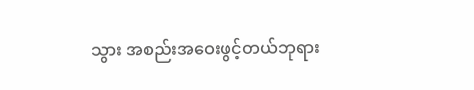သွား အစည်းအဝေးဖွင့်တယ်ဘုရား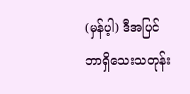(မှန်ပ့ါ) ဒီအပြင် ဘာရှိသေးသတုန်း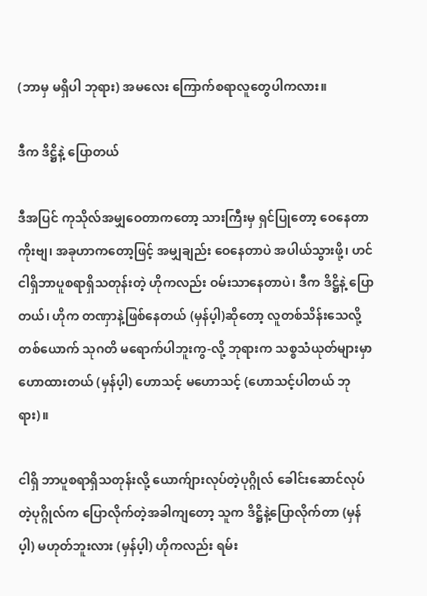(ဘာမှ မရှိပါ ဘုရား) အမလေး ကြောက်စရာလူတွေပါကလား။

ဒီက ဒိဋ္ဌိနဲ့ ပြောတယ်

ဒီအပြင် ကုသိုလ်အမျှဝေတာကတော့ သားကြီးမှ ရှင်ပြုတော့ ဝေနေတာကိုးဗျ၊ အခုဟာကတော့ဖြင့် အမျှချည်း ဝေနေတာပဲ အပါယ်သွားဖို့၊ ဟင် ငါရှိဘာပူစရာရှိသတုန်းတဲ့ ဟိုကလည်း ဝမ်းသာနေတာပဲ၊ ဒီက ဒိဋ္ဌိနဲ့ ပြောတယ်၊ ဟိုက တဏှာနဲ့ဖြစ်နေတယ် (မှန်ပ့ါ)ဆိုတော့ လူတစ်သိန်းသေလို့ တစ်ယောက် သုဂတိ မရောက်ပါဘူးကွ-လို့ ဘုရားက သစ္စသံယုတ်များမှာ ဟောထားတယ် (မှန်ပ့ါ) ဟောသင့် မဟောသင့် (ဟောသင့်ပါတယ် ဘုရား)။

ငါရှိ ဘာပူစရာရှိသတုန်းလို့ ယောက်ျားလုပ်တဲ့ပုဂ္ဂိုလ် ခေါင်းဆောင်လုပ်တဲ့ပုဂ္ဂိုလ်က ပြောလိုက်တဲ့အခါကျတော့ သူက ဒိဋ္ဌိနဲ့ပြောလိုက်တာ (မှန်ပ့ါ) မဟုတ်ဘူးလား (မှန်ပ့ါ) ဟိုကလည်း ရမ်း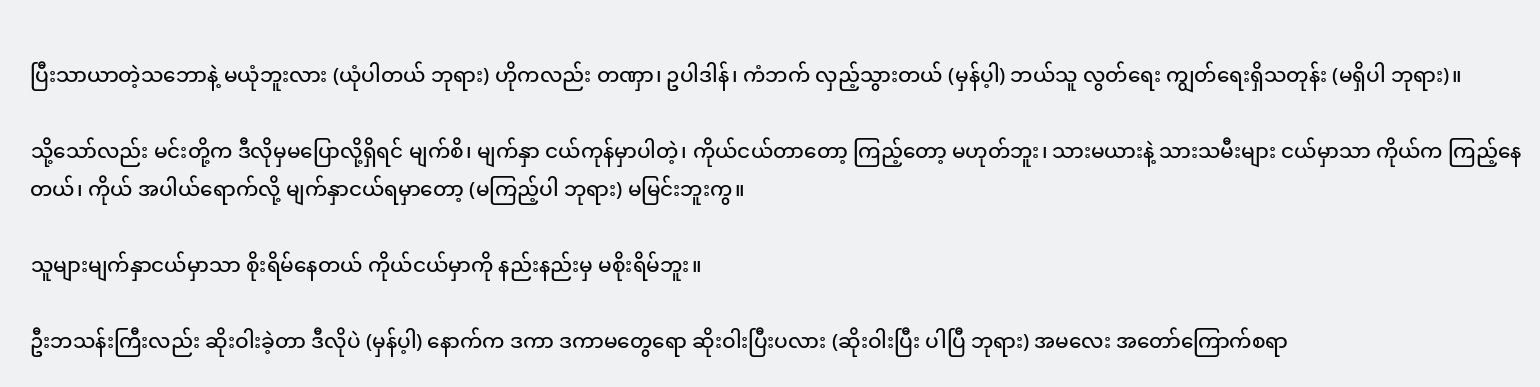ပြီးသာယာတဲ့သဘောနဲ့ မယုံဘူးလား (ယုံပါတယ် ဘုရား) ဟိုကလည်း တဏှာ၊ ဥပါဒါန်၊ ကံဘက် လှည့်သွားတယ် (မှန်ပ့ါ) ဘယ်သူ လွတ်ရေး ကျွတ်ရေးရှိသတုန်း (မရှိပါ ဘုရား)။

သို့သော်လည်း မင်းတို့က ဒီလိုမှမပြောလို့ရှိရင် မျက်စိ၊ မျက်နှာ ငယ်ကုန်မှာပါတဲ့၊ ကိုယ်ငယ်တာတော့ ကြည့်တော့ မဟုတ်ဘူး၊ သားမယားနဲ့ သားသမီးများ ငယ်မှာသာ ကိုယ်က ကြည့်နေတယ်၊ ကိုယ် အပါယ်ရောက်လို့ မျက်နှာငယ်ရမှာတော့ (မကြည့်ပါ ဘုရား) မမြင်းဘူးကွ။

သူများမျက်နှာငယ်မှာသာ စိုးရိမ်နေတယ် ကိုယ်ငယ်မှာကို နည်းနည်းမှ မစိုးရိမ်ဘူး။

ဦးဘသန်းကြီးလည်း ဆိုးဝါးခဲ့တာ ဒီလိုပဲ (မှန်ပ့ါ) နောက်က ဒကာ ဒကာမတွေရော ဆိုးဝါးပြီးပလား (ဆိုးဝါးပြီး ပါပြီ ဘုရား) အမလေး အတော်ကြောက်စရာ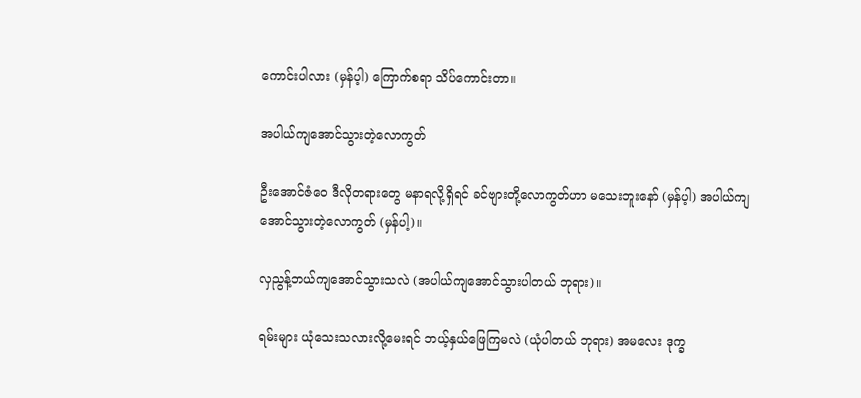ကောင်းပါလား (မှန်ပ့ါ) ကြောက်စရာ သိပ်ကောင်းတာ။

အပါယ်ကျအောင်သွားတဲ့လောကွတ်

ဦးအောင်ဇံဝေ ဒီလိုတရားတွေ မနာရလို့ရှိရင် ခင်ဗျားတို့လောကွတ်ဟာ မသေးဘူးနော် (မှန်ပ့ါ) အပါယ်ကျ အောင်သွားတဲ့လောကွတ် (မှန်ပါ့)။

လှညွန့်ဘယ်ကျအောင်သွားသလဲ (အပါယ်ကျအောင်သွားပါတယ် ဘုရား)။

ရမ်းများ ယုံသေးသလားလို့မေးရင် ဘယ့်နှယ်ဖြေကြမလဲ (ယုံပါတယ် ဘုရား) အမလေး ဒုက္ခ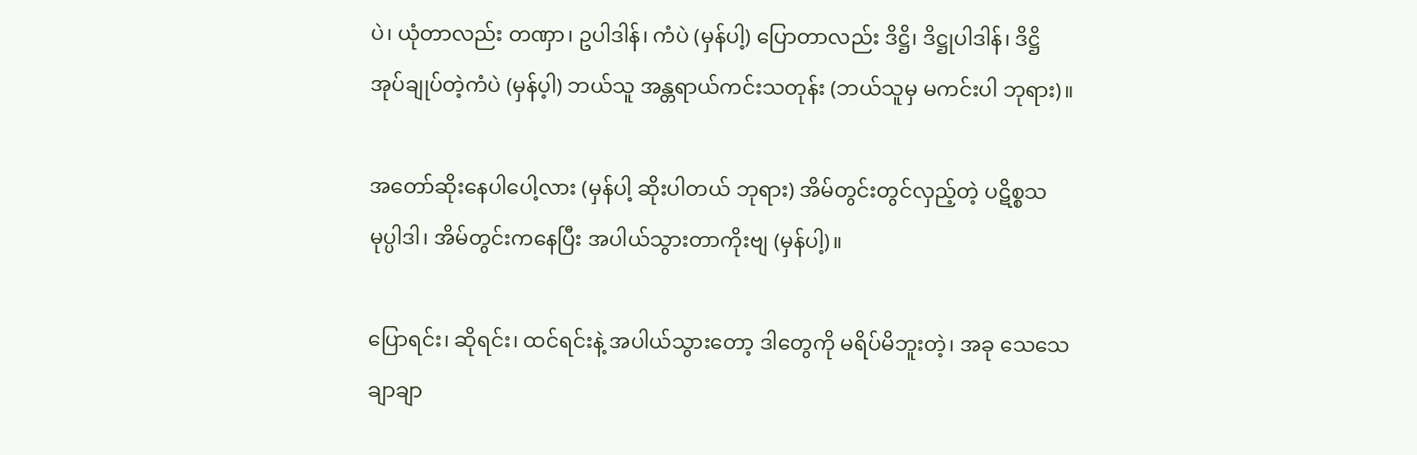ပဲ၊ ယုံတာလည်း တဏှာ၊ ဥပါဒါန်၊ ကံပဲ (မှန်ပါ့) ပြောတာလည်း ဒိဋ္ဌိ၊ ဒိဋ္ဌုပါဒါန်၊ ဒိဋ္ဌိအုပ်ချုပ်တဲ့ကံပဲ (မှန်ပ့ါ) ဘယ်သူ အန္တရာယ်ကင်းသတုန်း (ဘယ်သူမှ မကင်းပါ ဘုရား)။

အတော်ဆိုးနေပါပေါ့လား (မှန်ပါ့ ဆိုးပါတယ် ဘုရား) အိမ်တွင်းတွင်လှည့်တဲ့ ပဋိစ္စသမုပ္ပါဒါ၊ အိမ်တွင်းကနေပြီး အပါယ်သွားတာကိုးဗျ (မှန်ပါ့)။

ပြောရင်း၊ ဆိုရင်း၊ ထင်ရင်းနဲ့ အပါယ်သွားတော့ ဒါတွေကို မရိပ်မိဘူးတဲ့၊ အခု သေသေချာချာ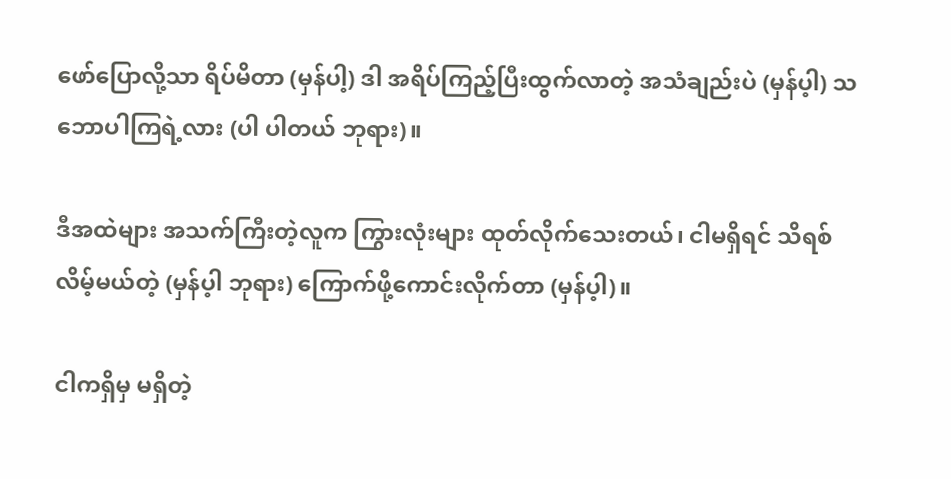ဖော်ပြောလို့သာ ရိပ်မိတာ (မှန်ပါ့) ဒါ အရိပ်ကြည့်ပြီးထွက်လာတဲ့ အသံချည်းပဲ (မှန်ပ့ါ) သဘောပါကြရဲ့လား (ပါ ပါတယ် ဘုရား)။

ဒီအထဲများ အသက်ကြီးတဲ့လူက ကြွားလုံးများ ထုတ်လိုက်သေးတယ်၊ ငါမရှိရင် သိရစ်လိမ့်မယ်တဲ့ (မှန်ပ့ါ ဘုရား) ကြောက်ဖို့ကောင်းလိုက်တာ (မှန်ပ့ါ)။

ငါကရှိမှ မရှိတဲ့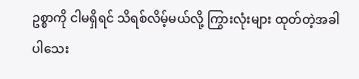ဥစ္စာကို ငါမရှိရင် သိရစ်လိမ့်မယ်လို့ ကြွားလုံးများ ထုတ်တဲ့အခါပါသေး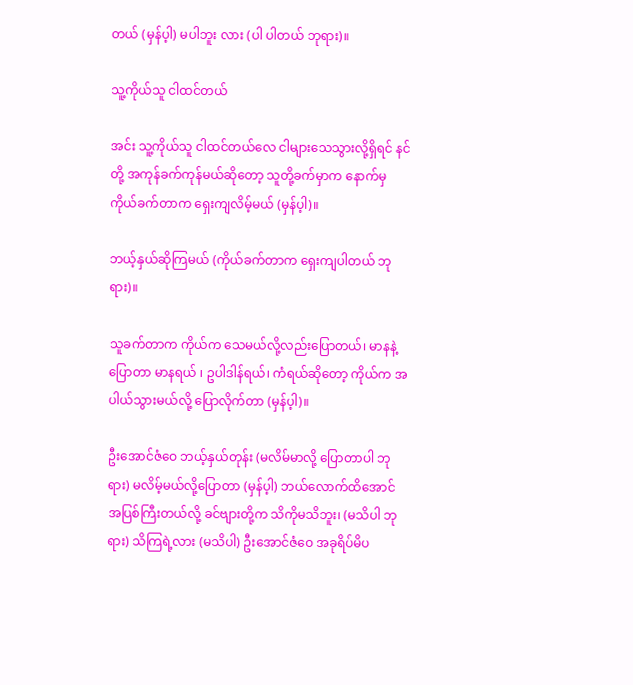တယ် (မှန်ပ့ါ) မပါဘူး လား (ပါ ပါတယ် ဘုရား)။

သူ့ကိုယ်သူ ငါထင်တယ်

အင်း သူ့ကိုယ်သူ ငါထင်တယ်လေ ငါများသေသွားလို့ရှိရင် နင်တို့ အကုန်ခက်ကုန်မယ်ဆိုတော့ သူတို့ခက်မှာက နောက်မှ ကိုယ်ခက်တာက ရှေးကျလိမ့်မယ် (မှန်ပ့ါ)။

ဘယ့်နှယ်ဆိုကြမယ် (ကိုယ်ခက်တာက ရှေးကျပါတယ် ဘုရား)။

သူခက်တာက ကိုယ်က သေမယ်လို့လည်းပြောတယ်၊ မာနနဲ့ ပြောတာ မာနရယ် ၊ ဥပါဒါန်ရယ်၊ ကံရယ်ဆိုတော့ ကိုယ်က အပါယ်သွားမယ်လို့ ပြောလိုက်တာ (မှန်ပ့ါ)။

ဦးအောင်ဇံဝေ ဘယ့်နှယ်တုန်း (မလိမ်မာလို့ ပြောတာပါ ဘုရား) မလိမ့်မယ်လို့ပြောတာ (မှန်ပ့ါ) ဘယ်လောက်ထိအောင် အပြစ်ကြီးတယ်လို့ ခင်ဗျားတို့က သိကိုမသိဘူး၊ (မသိပါ ဘုရား) သိကြရဲ့လား (မသိပါ) ဦးအောင်ဇံဝေ အခုရိပ်မိပ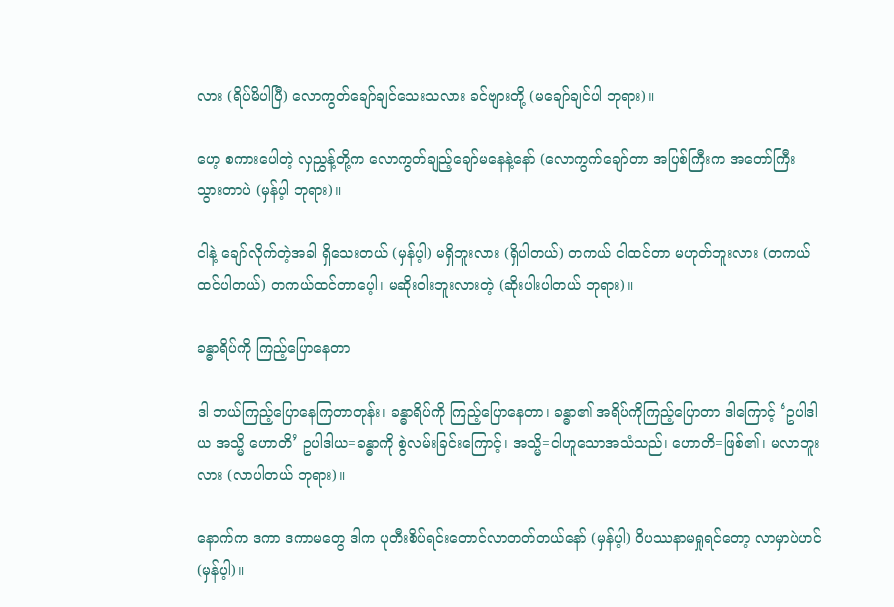လား (ရိပ်မိပါပြီ) လောကွတ်ချော်ချင်သေးသလား ခင်ဗျားတို့ (မချော်ချင်ပါ ဘုရား)။

ဟေ့ စကားပေါတဲ့ လှညွှန့်တို့က လောကွတ်ချည့်ချော်မနေနဲ့နော် (လောကွက်ချော်တာ အပြစ်ကြီးက အတော်ကြီး သွားတာပဲ (မှန်ပ့ါ ဘုရား)။

ငါနဲ့ ချော်လိုက်တဲ့အခါ ရှိသေးတယ် (မှန်ပ့ါ) မရှိဘူးလား (ရှိပါတယ်) တကယ် ငါထင်တာ မဟုတ်ဘူးလား (တကယ်ထင်ပါတယ်) တကယ်ထင်တာပေ့ါ၊ မဆိုးဝါးဘူးလားတဲ့ (ဆိုးပါးပါတယ် ဘုရား)။

ခန္ဓာရိပ်ကို ကြည့်ပြောနေတာ

ဒါ ဘယ်ကြည့်ပြောနေကြတာတုန်း၊ ခန္ဓာရိပ်ကို ကြည့်ပြောနေတာ၊ ခန္ဓာ၏ အရိပ်ကိုကြည့်ပြောတာ ဒါကြောင့် ‘ဥပါဒါယ အသ္မိ ဟောတိ’ ဥပါဒါယ=ခန္ဓာကို စွဲလမ်းခြင်းကြောင့်၊ အသ္မိ=ငါဟူသောအသံသည်၊ ဟောတိ=ဖြစ်၏၊ မလာဘူးလား (လာပါတယ် ဘုရား)။

နောက်က ဒကာ ဒကာမတွေ ဒါက ပုတီးစိပ်ရင်းတောင်လာတတ်တယ်နော် (မှန်ပ့ါ) ဝိပဿနာမရှုရင်တော့ လာမှာပဲဟင် (မှန်ပ့ါ)။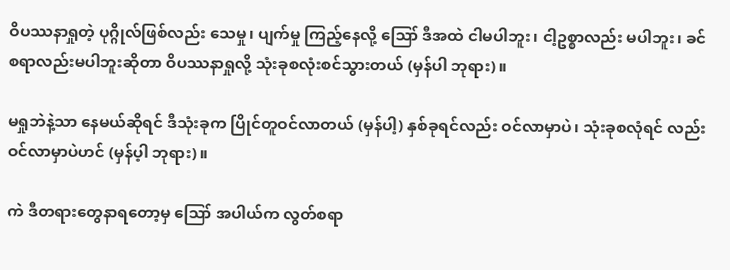ဝိပဿနာရှုတဲ့ ပုဂ္ဂိုလ်ဖြစ်လည်း သေမှု၊ ပျက်မှု ကြည့်နေလို့ ဪ ဒီအထဲ ငါမပါဘူး၊ ငါ့ဥစ္စာလည်း မပါဘူး၊ ခင်စရာလည်းမပါဘူးဆိုတာ ဝိပဿနာရှုလို့ သုံးခုစလုံးစင်သွားတယ် (မှန်ပါ ဘုရား)။

မရှုဘဲနဲ့သာ နေမယ်ဆိုရင် ဒီသုံးခုက ပြိုင်တူဝင်လာတယ် (မှန်ပါ့) နှစ်ခုရင်လည်း ဝင်လာမှာပဲ၊ သုံးခုစလုံရင် လည်း ဝင်လာမှာပဲဟင် (မှန်ပ့ါ ဘုရား)။

ကဲ ဒီတရားတွေနာရတော့မှ ဪ အပါယ်က လွတ်စရာ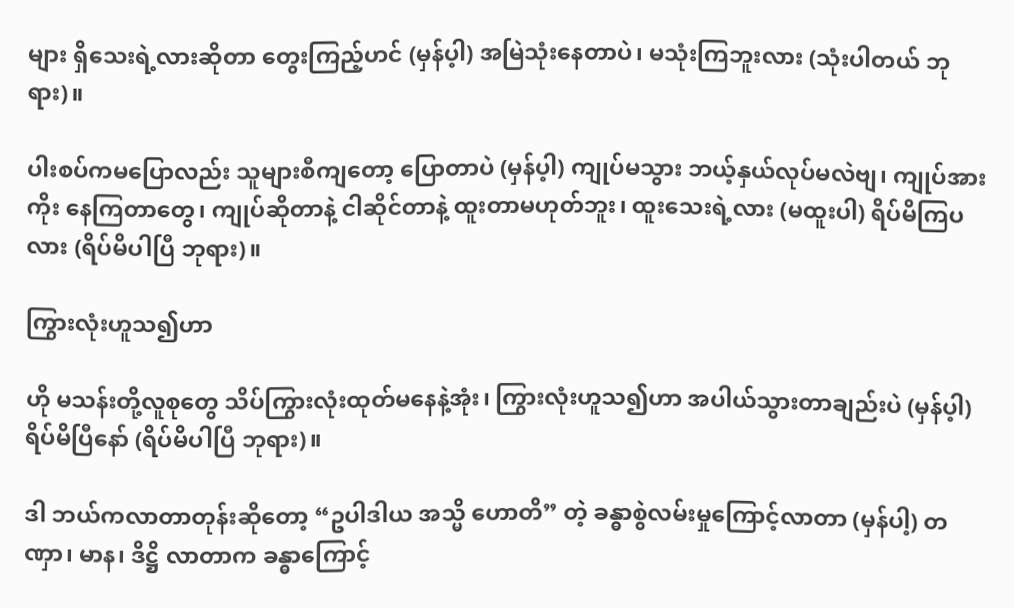များ ရှိသေးရဲ့လားဆိုတာ တွေးကြည့်ဟင် (မှန်ပ့ါ) အမြဲသုံးနေတာပဲ၊ မသုံးကြဘူးလား (သုံးပါတယ် ဘုရား)။

ပါးစပ်ကမပြောလည်း သူများစီကျတော့ ပြောတာပဲ (မှန်ပ့ါ) ကျုပ်မသွား ဘယ့်နှယ်လုပ်မလဲဗျ၊ ကျုပ်အားကိုး နေကြတာတွေ၊ ကျုပ်ဆိုတာနဲ့ ငါဆိုင်တာနဲ့ ထူးတာမဟုတ်ဘူး၊ ထူးသေးရဲ့လား (မထူးပါ) ရိပ်မိကြပလား (ရိပ်မိပါပြီ ဘုရား)။

ကြွားလုံးဟူသ၍ဟာ

ဟို မသန်းတို့လူစုတွေ သိပ်ကြွားလုံးထုတ်မနေနဲ့အုံး၊ ကြွားလုံးဟူသ၍ဟာ အပါယ်သွားတာချည်းပဲ (မှန်ပ့ါ) ရိပ်မိပြီနော် (ရိပ်မိပါပြီ ဘုရား)။

ဒါ ဘယ်ကလာတာတုန်းဆိုတော့ “ဥပါဒါယ အသ္မိ ဟောတိ” တဲ့ ခန္ဓာစွဲလမ်းမှုကြောင့်လာတာ (မှန်ပါ့) တဏှာ၊ မာန၊ ဒိဋ္ဌိ လာတာက ခန္ဓာကြောင့်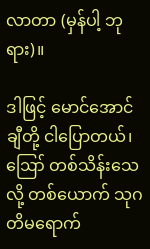လာတာ (မှန်ပါ့ ဘုရား)။

ဒါဖြင့် မောင်အောင်ချီတို့ ငါပြောတယ်၊ ဪ တစ်သိန်းသေလို့ တစ်ယောက် သုဂတိမရောက်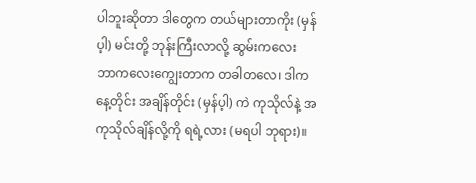ပါဘူးဆိုတာ ဒါတွေက တယ်များတာကိုး (မှန်ပ့ါ) မင်းတို့ ဘုန်းကြီးလာလို့ ဆွမ်းကလေး ဘာကလေးကျွေးတာက တခါတလေ၊ ဒါက နေ့တိုင်း အချိန်တိုင်း (မှန်ပ့ါ) ကဲ ကုသိုလ်နဲ့ အကုသိုလ်ချိန်လို့ကို ရရဲ့လား (မရပါ ဘုရား)။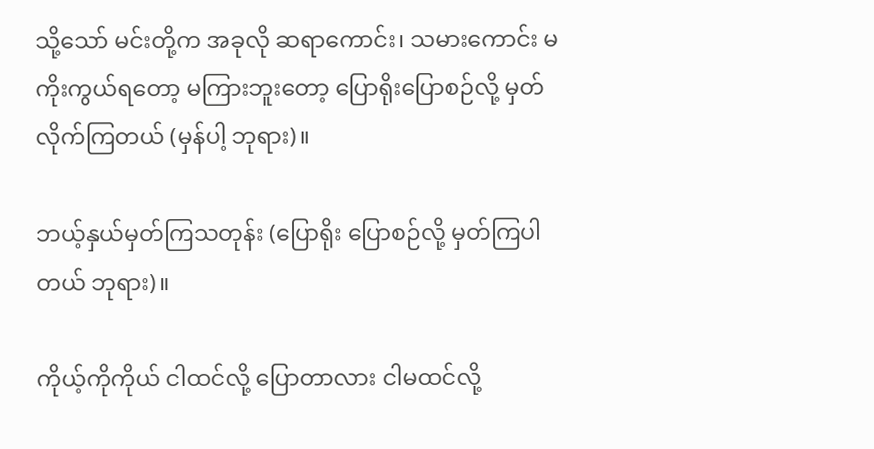သို့သော် မင်းတို့က အခုလို ဆရာကောင်း၊ သမားကောင်း မကိုးကွယ်ရတော့ မကြားဘူးတော့ ပြောရိုးပြောစဉ်လို့ မှတ်လိုက်ကြတယ် (မှန်ပါ့ ဘုရား)။

ဘယ့်နှယ်မှတ်ကြသတုန်း (ပြောရိုး ပြောစဉ်လို့ မှတ်ကြပါတယ် ဘုရား)။

ကိုယ့်ကိုကိုယ် ငါထင်လို့ ပြောတာလား ငါမထင်လို့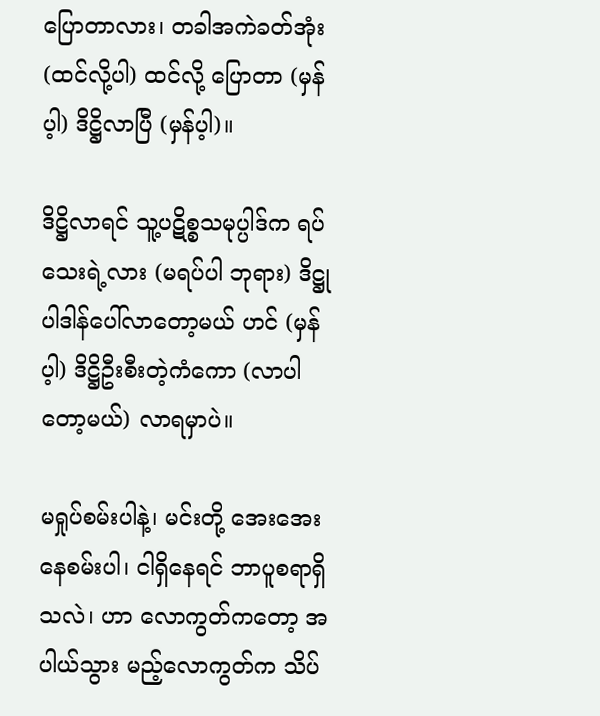ပြောတာလား၊ တခါအကဲခတ်အုံး (ထင်လို့ပါ) ထင်လို့ ပြောတာ (မှန်ပ့ါ) ဒိဋ္ဌိလာပြီ (မှန်ပ့ါ)။

ဒိဋ္ဌိလာရင် သူ့ပဋိစ္စသမုပ္ပါဒ်က ရပ်သေးရဲ့လား (မရပ်ပါ ဘုရား) ဒိဋ္ဌုပါဒါန်ပေါ်လာတော့မယ် ဟင် (မှန်ပ့ါ) ဒိဋ္ဌိဦးစီးတဲ့ကံကော (လာပါတော့မယ်) လာရမှာပဲ။

မရှုပ်စမ်းပါနဲ့၊ မင်းတို့ အေးအေးနေစမ်းပါ၊ ငါရှိနေရင် ဘာပူစရာရှိသလဲ၊ ဟာ လောကွတ်ကတော့ အပါယ်သွား မည့်လောကွတ်က သိပ်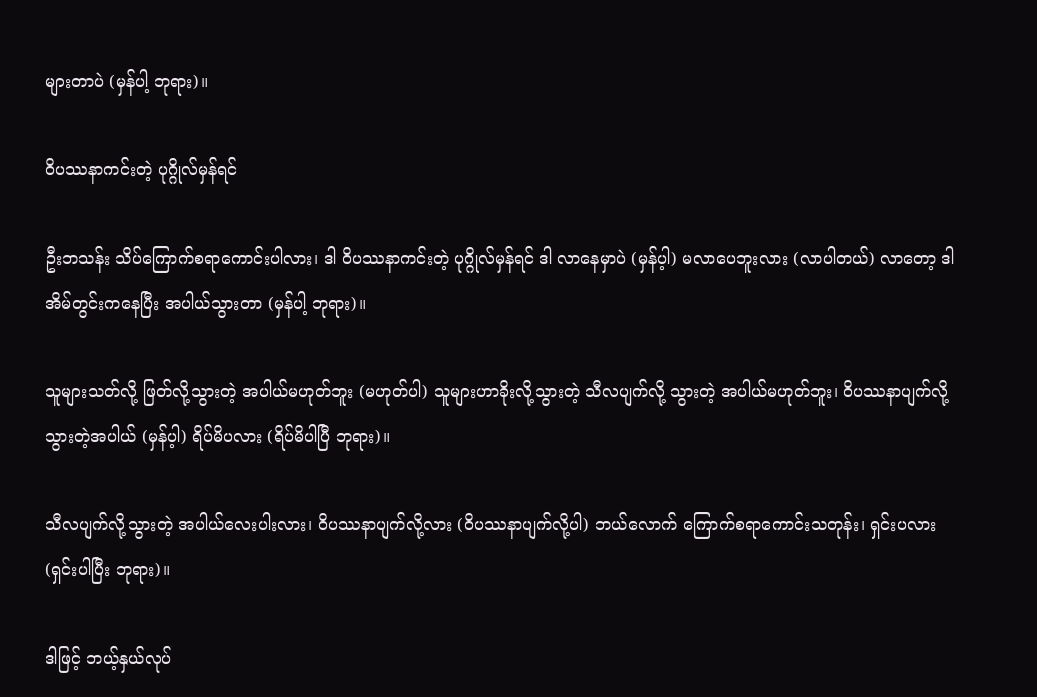များတာပဲ (မှန်ပါ့ ဘုရား)။

ဝိပဿနာကင်းတဲ့ ပုဂ္ဂိုလ်မှန်ရင်

ဦးဘသန်း သိပ်ကြောက်စရာကောင်းပါလား၊ ဒါ ဝိပဿနာကင်းတဲ့ ပုဂ္ဂိုလ်မှန်ရင် ဒါ လာနေမှာပဲ (မှန်ပ့ါ) မလာပေဘူးလား (လာပါတယ်) လာတော့ ဒါ အိမ်တွင်းကနေပြီး အပါယ်သွားတာ (မှန်ပါ့ ဘုရား)။

သူများသတ်လို့ ဖြတ်လို့သွားတဲ့ အပါယ်မဟုတ်ဘူး (မဟုတ်ပါ) သူများဟာခိုးလို့သွားတဲ့ သီလပျက်လို့ သွားတဲ့ အပါယ်မဟုတ်ဘူး၊ ဝိပဿနာပျက်လို့ သွားတဲ့အပါယ် (မှန်ပ့ါ) ရိပ်မိပလား (ရိပ်မိပါပြီ ဘုရား)။

သီလပျက်လို့သွားတဲ့ အပါယ်လေးပါးလား၊ ဝိပဿနာပျက်လို့လား (ဝိပဿနာပျက်လို့ပါ) ဘယ်လောက် ကြောက်စရာကောင်းသတုန်း၊ ရှင်းပလား (ရှင်းပါပြီး ဘုရား)။

ဒါဖြင့် ဘယ့်နှယ်လုပ်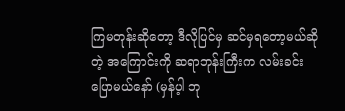ကြမတုန်းဆိုတော့ ဒီလိုပြင်မှ ဆင်မှရတော့မယ်ဆိုတဲ့ အကြောင်းကို ဆရာဘုန်းကြီးက လမ်းခင်းပြောမယ်နော် (မှန်ပ့ါ ဘု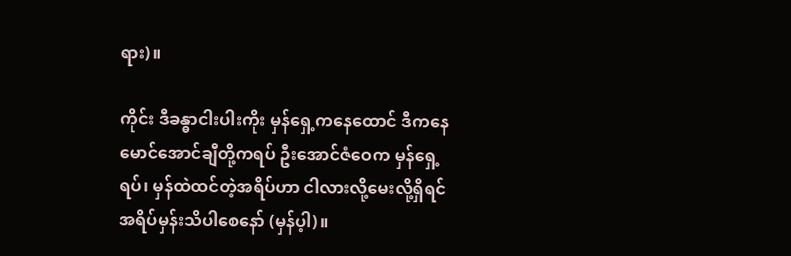ရား)။

ကိုင်း ဒီခန္ဓာငါးပါးကိုး မှန်ရှေ့ကနေထောင် ဒီကနေမောင်အောင်ချီတို့ကရပ် ဦးအောင်ဇံဝေက မှန်ရှေ့ရပ်၊ မှန်ထဲထင်တဲ့အရိပ်ဟာ ငါလားလို့မေးလို့ရှိရင် အရိပ်မှန်းသိပါစေနော် (မှန်ပ့ါ)။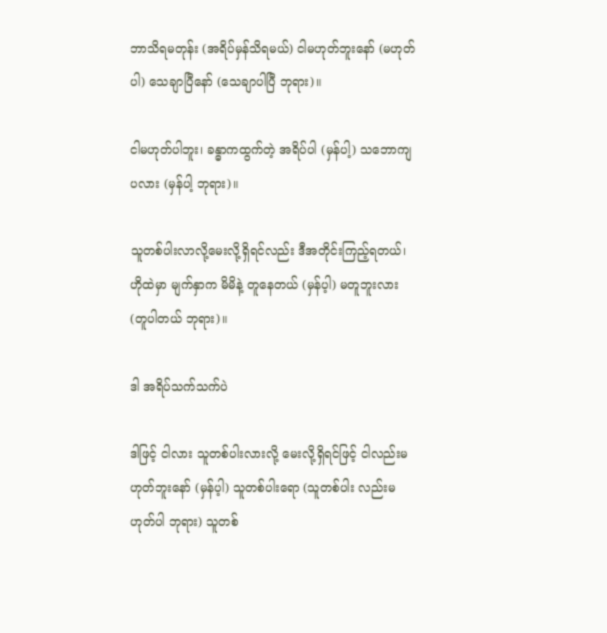ဘာသိရမတုန်း (အရိပ်မှန်သိရမယ်) ငါမဟုတ်ဘူးနော် (မဟုတ်ပါ) သေချာပြီနော် (သေချာပါပြီ ဘုရား)။

ငါမဟုတ်ပါဘူး၊ ခန္ဓာကထွက်တဲ့ အရိပ်ပါ (မှန်ပါ့) သဘောကျပလား (မှန်ပါ့ ဘုရား)။

သူတစ်ပါးလာလို့မေးလို့ရှိရင်လည်း ဒီအတိုင်းကြည့်ရတယ်၊ ဟိုထဲမှာ မျက်နှာက မိမိနဲ့ တူနေတယ် (မှန်ပ့ါ) မတူဘူးလား (တူပါတယ် ဘုရား)။

ဒါ အရိပ်သက်သက်ပဲ

ဒါဖြင့် ငါလား သူတစ်ပါးလားလို့ မေးလို့ရှိရင်ဖြင့် ငါလည်းမဟုတ်ဘူးနော် (မှန်ပ့ါ) သူတစ်ပါးရော (သူတစ်ပါး လည်းမဟုတ်ပါ ဘုရား) သူတစ်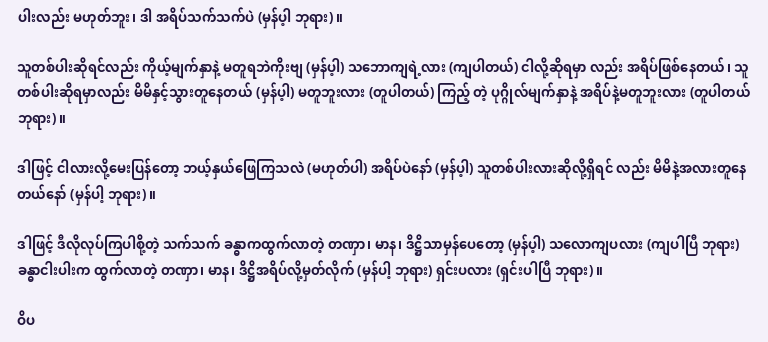ပါးလည်း မဟုတ်ဘူး၊ ဒါ အရိပ်သက်သက်ပဲ (မှန်ပ့ါ ဘုရား)။

သူတစ်ပါးဆိုရင်လည်း ကိုယ့်မျက်နှာနဲ့ မတူရဘဲကိုးဗျ (မှန်ပ့ါ) သဘောကျရဲ့လား (ကျပါတယ်) ငါလို့ဆိုရမှာ လည်း အရိပ်ဖြစ်နေတယ်၊ သူတစ်ပါးဆိုရမှာလည်း မိမိနှင့်သွားတူနေတယ် (မှန်ပ့ါ) မတူဘူးလား (တူပါတယ်) ကြည့် တဲ့ ပုဂ္ဂိုလ်မျက်နှာနဲ့ အရိပ်နဲ့မတူဘူးလား (တူပါတယ် ဘုရား)။

ဒါဖြင့် ငါလားလို့မေးပြန်တော့ ဘယ့်နှယ်ဖြေကြသလဲ (မဟုတ်ပါ) အရိပ်ပဲနော် (မှန်ပ့ါ) သူတစ်ပါးလားဆိုလို့ရှိရင် လည်း မိမိနဲ့အလားတူနေတယ်နော် (မှန်ပါ့ ဘုရား)။

ဒါဖြင့် ဒီလိုလုပ်ကြပါစို့တဲ့ သက်သက် ခန္ဓာကထွက်လာတဲ့ တဏှာ၊ မာန၊ ဒိဋ္ဌိသာမှန်ပေတော့ (မှန်ပ့ါ) သလောကျပလား (ကျပါပြီ ဘုရား) ခန္ဓာငါးပါးက ထွက်လာတဲ့ တဏှာ၊ မာန၊ ဒိဋ္ဌိအရိပ်လို့မှတ်လိုက် (မှန်ပါ့ ဘုရား) ရှင်းပလား (ရှင်းပါပြီ ဘုရား)။

ဝိပ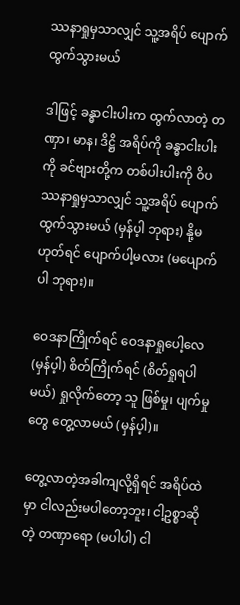ဿနာရှုမှသာလျှင် သူ့အရိပ် ပျောက်ထွက်သွားမယ်

ဒါဖြင့် ခန္ဓာငါးပါးက ထွက်လာတဲ့ တဏှာ၊ မာန၊ ဒိဋ္ဌိ အရိပ်ကို ခန္ဓာငါးပါးကို ခင်ဗျားတို့က တစ်ပါးပါးကို ဝိပဿနာရှုမှသာလျှင် သူ့အရိပ် ပျောက်ထွက်သွားမယ် (မှန်ပ့ါ ဘုရား) နို့မဟုတ်ရင် ပျောက်ပါ့မလား (မပျောက်ပါ ဘုရား)။

ဝေဒနာကြိုက်ရင် ဝေဒနာရှုပေါ့လေ (မှန်ပ့ါ) စိတ်ကြိုက်ရင် (စိတ်ရှုရပါမယ်) ရှုလိုက်တော့ သူ ဖြစ်မှု၊ ပျက်မှုတွေ တွေ့လာမယ် (မှန်ပ့ါ)။

တွေ့လာတဲ့အခါကျလို့ရှိရင် အရိပ်ထဲမှာ ငါလည်းမပါတော့ဘူး၊ ငါ့ဥစ္စာဆိုတဲ့ တဏှာရော (မပါပါ) ငါ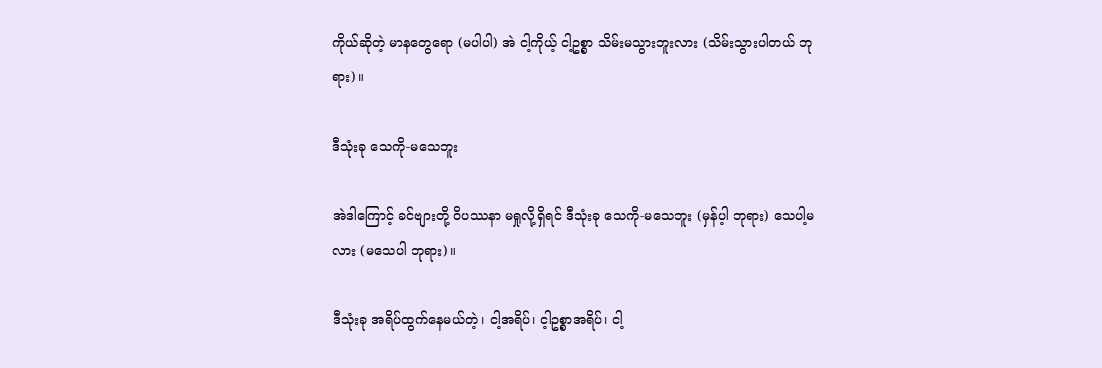ကိုယ်ဆိုတဲ့ မာနတွေရော (မပါပါ) အဲ ငါ့ကိုယ့် ငါ့ဥစ္စာ သိမ်းမသွားဘူးလား (သိမ်းသွားပါတယ် ဘုရား)။

ဒီသုံးခု သေကို-မသေဘူး

အဲဒါကြောင့် ခင်ဗျားတို့ ဝိပဿနာ မရှုလို့ရှိရင် ဒီသုံးခု သေကို-မသေဘူး (မှန်ပ့ါ ဘုရား) သေပါ့မလား (မသေပါ ဘုရား)။

ဒီသုံးခု အရိပ်ထွက်နေမယ်တဲ့၊ ငါ့အရိပ်၊ င့ါဥစ္စာအရိပ်၊ ငါ့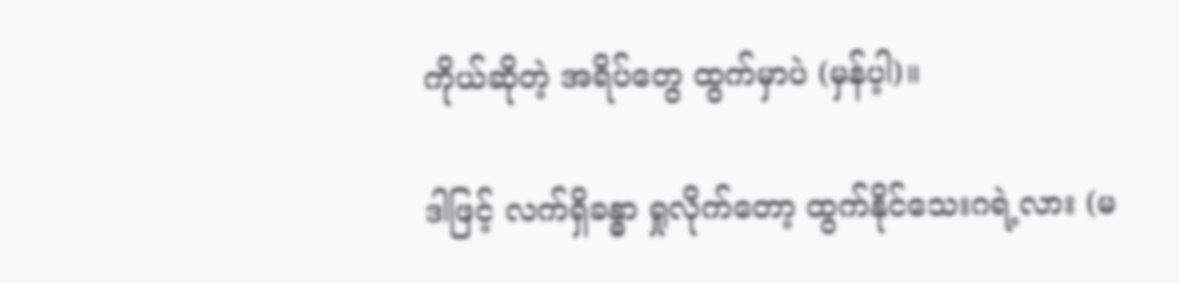ကိုယ်ဆိုတဲ့ အရိပ်တွေ ထွက်မှာပဲ (မှန်ပ့ါ)။

ဒါဖြင့် လက်ရှိခန္ဓာ ရှုလိုက်တော့ ထွက်နိုင်သေးဂရဲ့လား (မ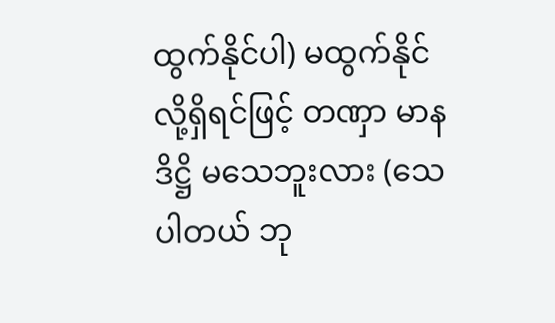ထွက်နိုင်ပါ) မထွက်နိုင်လို့ရှိရင်ဖြင့် တဏှာ မာန ဒိဋ္ဌိ မသေဘူးလား (သေပါတယ် ဘု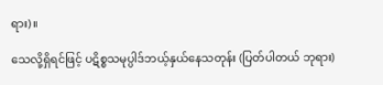ရား)။

သေလို့ရှိရင်ဖြင့် ပဋိစ္စသမုပ္ပါဒ်ဘယ့်နှယ်နေသတုန်း (ပြတ်ပါတယ် ဘုရား)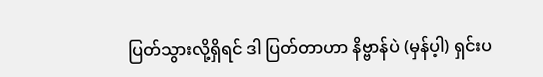ပြတ်သွားလို့ရှိရင် ဒါ ပြတ်တာဟာ နိဗ္ဗာန်ပဲ (မှန်ပ့ါ) ရှင်းပ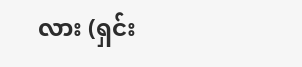လား (ရှင်း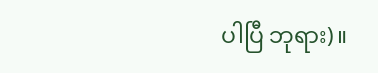ပါပြီ ဘုရား)။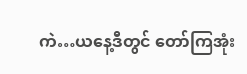ကဲ…ယနေ့ဒီတွင် တော်ကြအုံး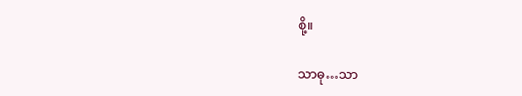စို့။

သာဓု…သာ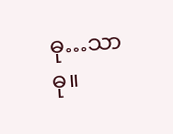ဓု…သာဓု။